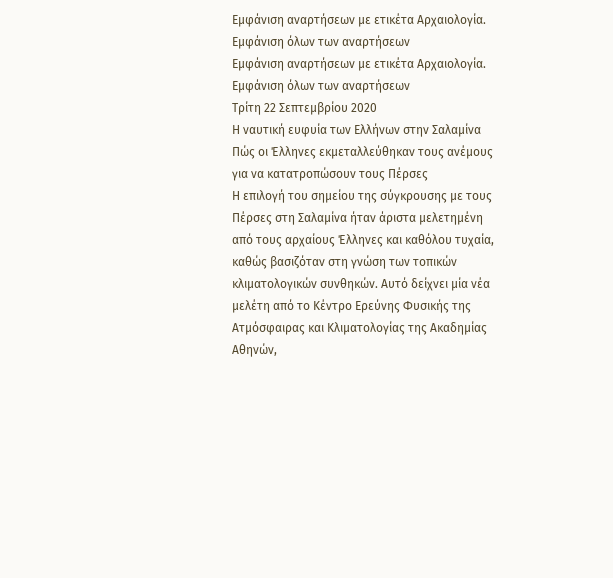Εμφάνιση αναρτήσεων με ετικέτα Αρχαιολογία. Εμφάνιση όλων των αναρτήσεων
Εμφάνιση αναρτήσεων με ετικέτα Αρχαιολογία. Εμφάνιση όλων των αναρτήσεων
Τρίτη 22 Σεπτεμβρίου 2020
Η ναυτική ευφυία των Ελλήνων στην Σαλαμίνα
Πώς οι Έλληνες εκμεταλλεύθηκαν τους ανέμους
για να κατατροπώσουν τους Πέρσες
Η επιλογή του σημείου της σύγκρουσης με τους Πέρσες στη Σαλαμίνα ήταν άριστα μελετημένη από τους αρχαίους Έλληνες και καθόλου τυχαία, καθώς βασιζόταν στη γνώση των τοπικών κλιματολογικών συνθηκών. Αυτό δείχνει μία νέα μελέτη από το Κέντρο Ερεύνης Φυσικής της Ατμόσφαιρας και Κλιματολογίας της Ακαδημίας Αθηνών,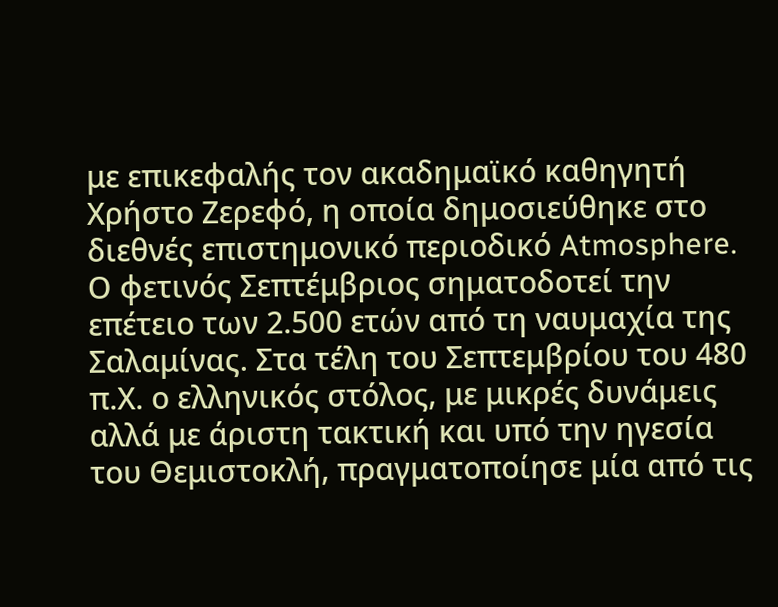με επικεφαλής τον ακαδημαϊκό καθηγητή Χρήστο Ζερεφό, η οποία δημοσιεύθηκε στο διεθνές επιστημονικό περιοδικό Atmosphere.
Ο φετινός Σεπτέμβριος σηματοδοτεί την επέτειο των 2.500 ετών από τη ναυμαχία της Σαλαμίνας. Στα τέλη του Σεπτεμβρίου του 480 π.Χ. ο ελληνικός στόλος, με μικρές δυνάμεις αλλά με άριστη τακτική και υπό την ηγεσία του Θεμιστοκλή, πραγματοποίησε μία από τις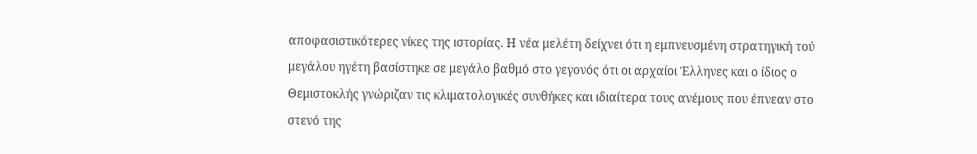αποφασιστικότερες νίκες της ιστορίας. Η νέα μελέτη δείχνει ότι η εμπνευσμένη στρατηγική τού μεγάλου ηγέτη βασίστηκε σε μεγάλο βαθμό στο γεγονός ότι οι αρχαίοι Έλληνες και ο ίδιος ο Θεμιστοκλής γνώριζαν τις κλιματολογικές συνθήκες και ιδιαίτερα τους ανέμους που έπνεαν στο στενό της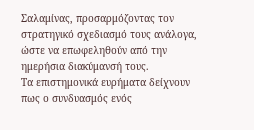Σαλαμίνας, προσαρμόζοντας τον στρατηγικό σχεδιασμό τους ανάλογα, ώστε να επωφεληθούν από την ημερήσια διακύμανσή τους.
Τα επιστημονικά ευρήματα δείχνουν πως ο συνδυασμός ενός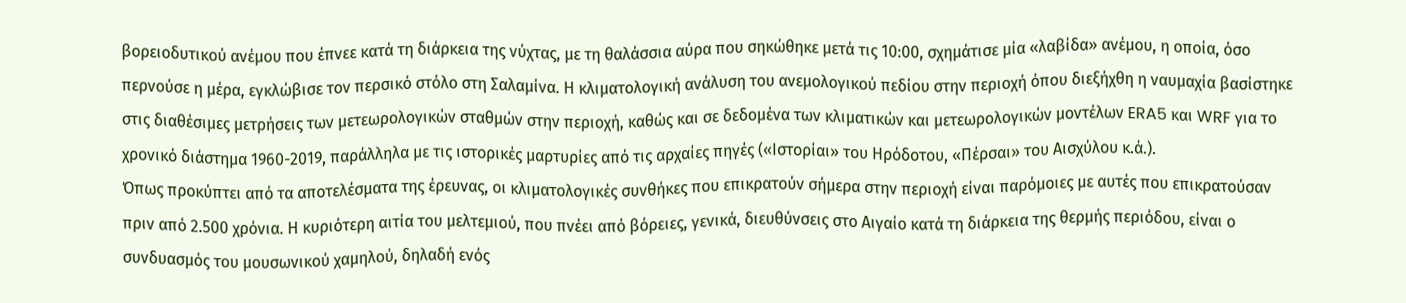βορειοδυτικού ανέμου που έπνεε κατά τη διάρκεια της νύχτας, με τη θαλάσσια αύρα που σηκώθηκε μετά τις 10:00, σχημάτισε μία «λαβίδα» ανέμου, η οποία, όσο περνούσε η μέρα, εγκλώβισε τον περσικό στόλο στη Σαλαμίνα. Η κλιματολογική ανάλυση του ανεμολογικού πεδίου στην περιοχή όπου διεξήχθη η ναυμαχία βασίστηκε στις διαθέσιμες μετρήσεις των μετεωρολογικών σταθμών στην περιοχή, καθώς και σε δεδομένα των κλιματικών και μετεωρολογικών μοντέλων ERA5 και WRF για το χρονικό διάστημα 1960-2019, παράλληλα με τις ιστορικές μαρτυρίες από τις αρχαίες πηγές («Ιστορίαι» του Ηρόδοτου, «Πέρσαι» του Αισχύλου κ.ά.).
Όπως προκύπτει από τα αποτελέσματα της έρευνας, οι κλιματολογικές συνθήκες που επικρατούν σήμερα στην περιοχή είναι παρόμοιες με αυτές που επικρατούσαν πριν από 2.500 χρόνια. Η κυριότερη αιτία του μελτεμιού, που πνέει από βόρειες, γενικά, διευθύνσεις στο Αιγαίο κατά τη διάρκεια της θερμής περιόδου, είναι ο συνδυασμός του μουσωνικού χαμηλού, δηλαδή ενός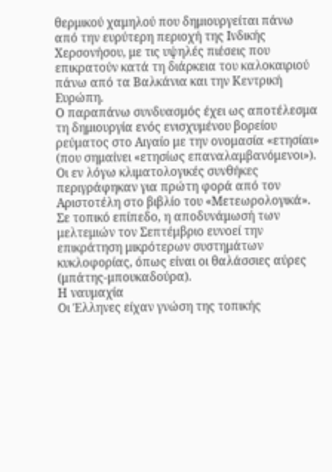θερμικού χαμηλού που δημιουργείται πάνω από την ευρύτερη περιοχή της Ινδικής Χερσονήσου, με τις υψηλές πιέσεις που επικρατούν κατά τη διάρκεια του καλοκαιριού πάνω από τα Βαλκάνια και την Κεντρική Ευρώπη.
Ο παραπάνω συνδυασμός έχει ως αποτέλεσμα τη δημιουργία ενός ενισχυμένου βορείου ρεύματος στο Αιγαίο με την ονομασία «ετησίαι» (που σημαίνει «ετησίως επαναλαμβανόμενοι»). Οι εν λόγω κλιματολογικές συνθήκες περιγράφηκαν για πρώτη φορά από τον Αριστοτέλη στο βιβλίο του «Μετεωρολογικά». Σε τοπικό επίπεδο, η αποδυνάμωσή των μελτεμιών τον Σεπτέμβριο ευνοεί την επικράτηση μικρότερων συστημάτων κυκλοφορίας, όπως είναι οι θαλάσσιες αύρες (μπάτης-μπουκαδούρα).
Η ναυμαχία
Οι Έλληνες είχαν γνώση της τοπικής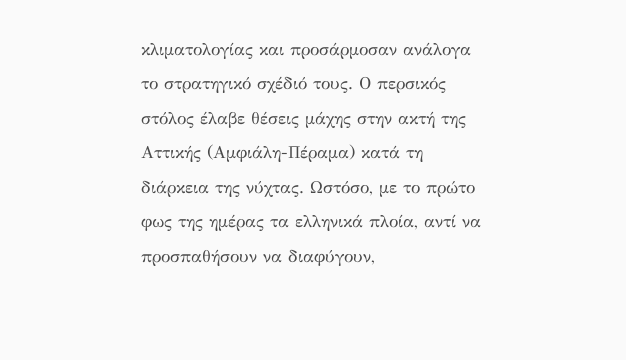κλιματολογίας και προσάρμοσαν ανάλογα το στρατηγικό σχέδιό τους. Ο περσικός στόλος έλαβε θέσεις μάχης στην ακτή της Αττικής (Αμφιάλη-Πέραμα) κατά τη διάρκεια της νύχτας. Ωστόσο, με το πρώτο φως της ημέρας τα ελληνικά πλοία, αντί να προσπαθήσουν να διαφύγουν,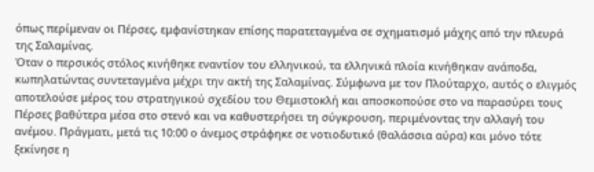όπως περίμεναν οι Πέρσες, εμφανίστηκαν επίσης παρατεταγμένα σε σχηματισμό μάχης από την πλευρά της Σαλαμίνας.
Όταν ο περσικός στόλος κινήθηκε εναντίον του ελληνικού, τα ελληνικά πλοία κινήθηκαν ανάποδα, κωπηλατώντας συντεταγμένα μέχρι την ακτή της Σαλαμίνας. Σύμφωνα με τον Πλούταρχο, αυτός ο ελιγμός αποτελούσε μέρος του στρατηγικού σχεδίου του Θεμιστοκλή και αποσκοπούσε στο να παρασύρει τους Πέρσες βαθύτερα μέσα στο στενό και να καθυστερήσει τη σύγκρουση, περιμένοντας την αλλαγή του ανέμου. Πράγματι, μετά τις 10:00 ο άνεμος στράφηκε σε νοτιοδυτικό (θαλάσσια αύρα) και μόνο τότε ξεκίνησε η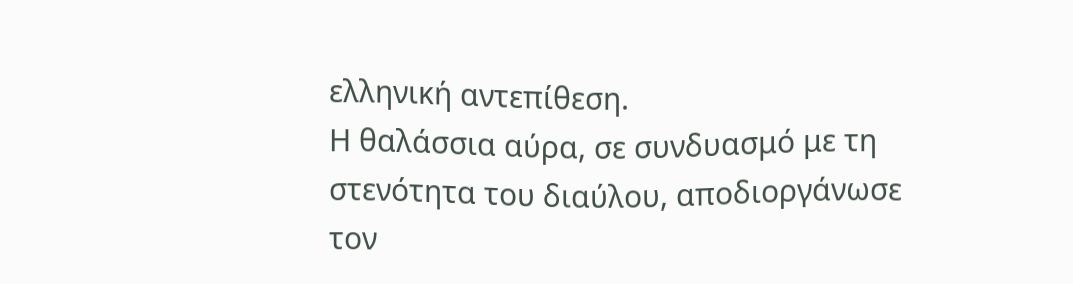ελληνική αντεπίθεση.
Η θαλάσσια αύρα, σε συνδυασμό με τη στενότητα του διαύλου, αποδιοργάνωσε τον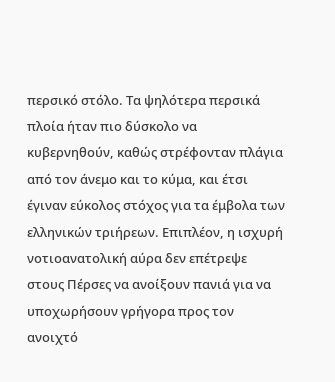περσικό στόλο. Τα ψηλότερα περσικά πλοία ήταν πιο δύσκολο να κυβερνηθούν, καθώς στρέφονταν πλάγια από τον άνεμο και το κύμα, και έτσι έγιναν εύκολος στόχος για τα έμβολα των ελληνικών τριήρεων. Επιπλέον, η ισχυρή νοτιοανατολική αύρα δεν επέτρεψε στους Πέρσες να ανοίξουν πανιά για να υποχωρήσουν γρήγορα προς τον ανοιχτό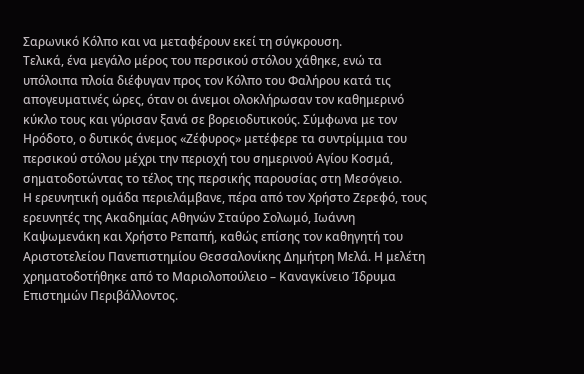Σαρωνικό Κόλπο και να μεταφέρουν εκεί τη σύγκρουση.
Τελικά, ένα μεγάλο μέρος του περσικού στόλου χάθηκε, ενώ τα υπόλοιπα πλοία διέφυγαν προς τον Κόλπο του Φαλήρου κατά τις απογευματινές ώρες, όταν οι άνεμοι ολοκλήρωσαν τον καθημερινό κύκλο τους και γύρισαν ξανά σε βορειοδυτικούς. Σύμφωνα με τον Ηρόδοτο, ο δυτικός άνεμος «Ζέφυρος» μετέφερε τα συντρίμμια του περσικού στόλου μέχρι την περιοχή του σημερινού Αγίου Κοσμά, σηματοδοτώντας το τέλος της περσικής παρουσίας στη Μεσόγειο.
Η ερευνητική ομάδα περιελάμβανε, πέρα από τον Χρήστο Ζερεφό, τους ερευνητές της Ακαδημίας Αθηνών Σταύρο Σολωμό, Ιωάννη Καψωμενάκη και Χρήστο Ρεπαπή, καθώς επίσης τον καθηγητή του Αριστοτελείου Πανεπιστημίου Θεσσαλονίκης Δημήτρη Μελά. Η μελέτη χρηματοδοτήθηκε από το Μαριολοπούλειο – Καναγκίνειο Ίδρυμα Επιστημών Περιβάλλοντος.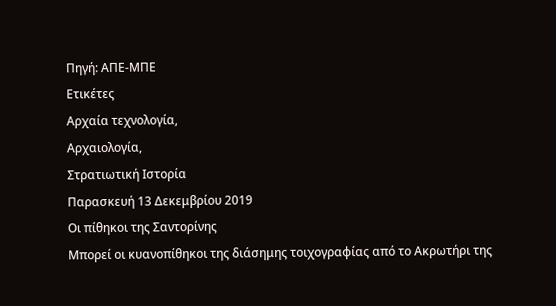Πηγή: ΑΠΕ-ΜΠΕ
Ετικέτες
Αρχαία τεχνολογία,
Αρχαιολογία,
Στρατιωτική Ιστορία
Παρασκευή 13 Δεκεμβρίου 2019
Οι πίθηκοι της Σαντορίνης
Μπορεί οι κυανοπίθηκοι της διάσημης τοιχογραφίας από το Ακρωτήρι της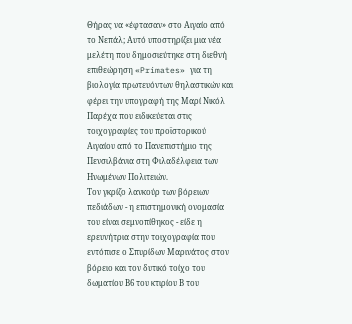Θήρας να «έφτασαν» στο Αιγαίο από το Νεπάλ; Αυτό υποστηρίζει μια νέα μελέτη που δημοσιεύτηκε στη διεθνή επιθεώρηση «Primates» για τη βιολογία πρωτευόντων θηλαστικών και φέρει την υπογραφή της Μαρί Νικόλ Παρέχα που ειδικεύεται στις τοιχογραφίες του προϊστορικού Αιγαίου από το Πανεπιστήμιο της Πενσιλβάνια στη Φιλαδέλφεια των Ηνωμένων Πολιτειών.
Τον γκρίζο λανκούρ των βόρειων πεδιάδων - η επιστημονική ονομασία του είναι σεμνοπίθηκος - είδε η ερευνήτρια στην τοιχογραφία που εντόπισε ο Σπυρίδων Μαρινάτος στον βόρειο και τον δυτικό τοίχο του δωματίου Β6 του κτιρίου Β του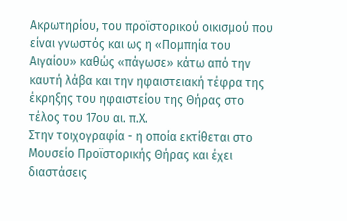Ακρωτηρίου, του προϊστορικού οικισμού που είναι γνωστός και ως η «Πομπηία του Αιγαίου» καθώς «πάγωσε» κάτω από την καυτή λάβα και την ηφαιστειακή τέφρα της έκρηξης του ηφαιστείου της Θήρας στο τέλος του 17ου αι. π.Χ.
Στην τοιχογραφία - η οποία εκτίθεται στο Μουσείο Προϊστορικής Θήρας και έχει διαστάσεις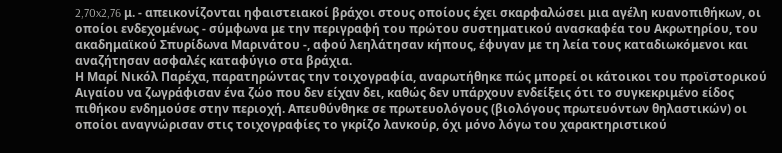2,70x2,76 μ. - απεικονίζονται ηφαιστειακοί βράχοι στους οποίους έχει σκαρφαλώσει μια αγέλη κυανοπιθήκων, οι οποίοι ενδεχομένως - σύμφωνα με την περιγραφή του πρώτου συστηματικού ανασκαφέα του Ακρωτηρίου, του ακαδημαϊκού Σπυρίδωνα Μαρινάτου -, αφού λεηλάτησαν κήπους, έφυγαν με τη λεία τους καταδιωκόμενοι και αναζήτησαν ασφαλές καταφύγιο στα βράχια.
Η Μαρί Νικόλ Παρέχα, παρατηρώντας την τοιχογραφία, αναρωτήθηκε πώς μπορεί οι κάτοικοι του προϊστορικού Αιγαίου να ζωγράφισαν ένα ζώο που δεν είχαν δει, καθώς δεν υπάρχουν ενδείξεις ότι το συγκεκριμένο είδος πιθήκου ενδημούσε στην περιοχή. Απευθύνθηκε σε πρωτευολόγους (βιολόγους πρωτευόντων θηλαστικών) οι οποίοι αναγνώρισαν στις τοιχογραφίες το γκρίζο λανκούρ, όχι μόνο λόγω του χαρακτηριστικού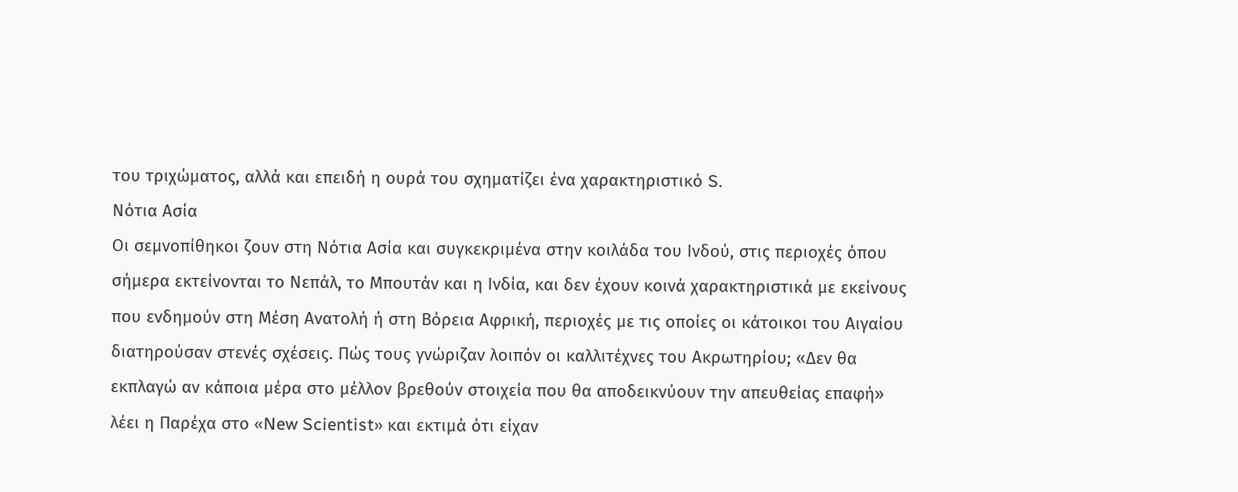του τριχώματος, αλλά και επειδή η ουρά του σχηματίζει ένα χαρακτηριστικό S.
Νότια Ασία
Οι σεμνοπίθηκοι ζουν στη Νότια Ασία και συγκεκριμένα στην κοιλάδα του Ινδού, στις περιοχές όπου σήμερα εκτείνονται το Νεπάλ, το Μπουτάν και η Ινδία, και δεν έχουν κοινά χαρακτηριστικά με εκείνους που ενδημούν στη Μέση Ανατολή ή στη Βόρεια Αφρική, περιοχές με τις οποίες οι κάτοικοι του Αιγαίου διατηρούσαν στενές σχέσεις. Πώς τους γνώριζαν λοιπόν οι καλλιτέχνες του Ακρωτηρίου; «Δεν θα εκπλαγώ αν κάποια μέρα στο μέλλον βρεθούν στοιχεία που θα αποδεικνύουν την απευθείας επαφή» λέει η Παρέχα στο «New Scientist» και εκτιμά ότι είχαν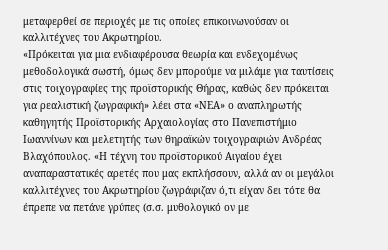μεταφερθεί σε περιοχές με τις οποίες επικοινωνούσαν οι καλλιτέχνες του Ακρωτηρίου.
«Πρόκειται για μια ενδιαφέρουσα θεωρία και ενδεχομένως μεθοδολογικά σωστή, όμως δεν μπορούμε να μιλάμε για ταυτίσεις στις τοιχογραφίες της προϊστορικής Θήρας, καθώς δεν πρόκειται για ρεαλιστική ζωγραφική» λέει στα «ΝΕΑ» ο αναπληρωτής καθηγητής Προϊστορικής Aρχαιολογίας στο Πανεπιστήμιο Ιωαννίνων και μελετητής των θηραϊκών τοιχογραφιών Ανδρέας Βλαχόπουλος. «Η τέχνη του προϊστορικού Αιγαίου έχει αναπαραστατικές αρετές που μας εκπλήσσουν, αλλά αν οι μεγάλοι καλλιτέχνες του Ακρωτηρίου ζωγράφιζαν ό,τι είχαν δει τότε θα έπρεπε να πετάνε γρύπες (σ.σ. μυθολογικό ον με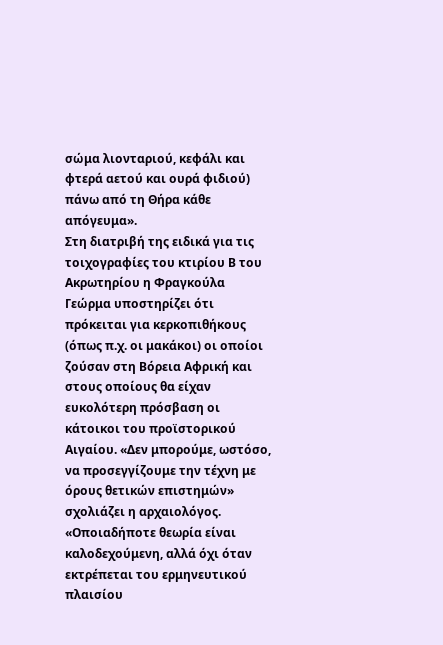σώμα λιονταριού, κεφάλι και φτερά αετού και ουρά φιδιού) πάνω από τη Θήρα κάθε απόγευμα».
Στη διατριβή της ειδικά για τις τοιχογραφίες του κτιρίου Β του Ακρωτηρίου η Φραγκούλα Γεώρμα υποστηρίζει ότι πρόκειται για κερκοπιθήκους (όπως π.χ. οι μακάκοι) οι οποίοι ζούσαν στη Βόρεια Αφρική και στους οποίους θα είχαν ευκολότερη πρόσβαση οι κάτοικοι του προϊστορικού Αιγαίου. «Δεν μπορούμε, ωστόσο, να προσεγγίζουμε την τέχνη με όρους θετικών επιστημών» σχολιάζει η αρχαιολόγος.
«Οποιαδήποτε θεωρία είναι καλοδεχούμενη, αλλά όχι όταν εκτρέπεται του ερμηνευτικού πλαισίου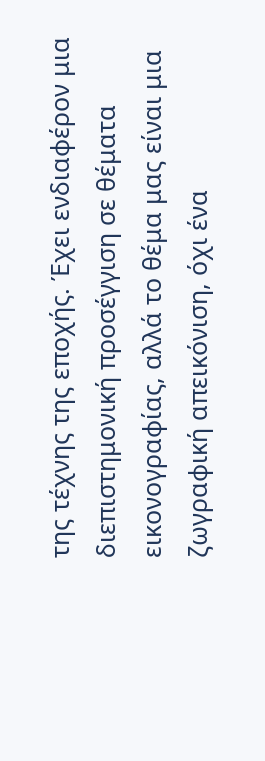της τέχνης της εποχής. Έχει ενδιαφέρον μια διεπιστημονική προσέγγιση σε θέματα εικονογραφίας, αλλά το θέμα μας είναι μια ζωγραφική απεικόνιση, όχι ένα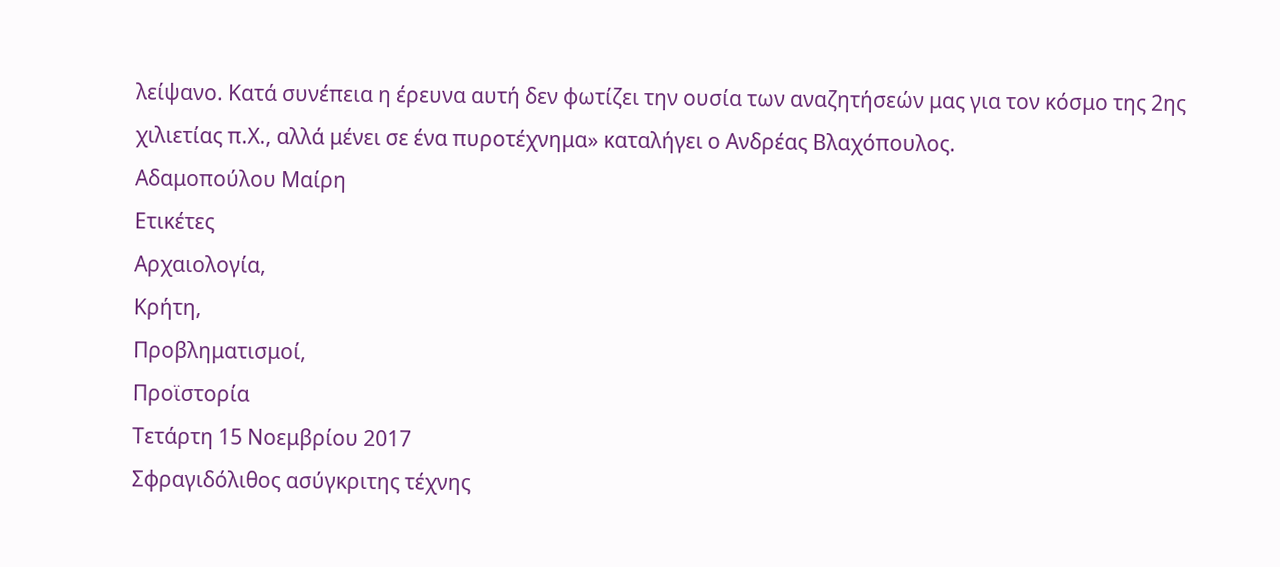λείψανο. Κατά συνέπεια η έρευνα αυτή δεν φωτίζει την ουσία των αναζητήσεών μας για τον κόσμο της 2ης χιλιετίας π.Χ., αλλά μένει σε ένα πυροτέχνημα» καταλήγει ο Ανδρέας Βλαχόπουλος.
Αδαμοπούλου Μαίρη
Ετικέτες
Αρχαιολογία,
Κρήτη,
Προβληματισμοί,
Προϊστορία
Τετάρτη 15 Νοεμβρίου 2017
Σφραγιδόλιθος ασύγκριτης τέχνης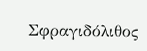Σφραγιδόλιθος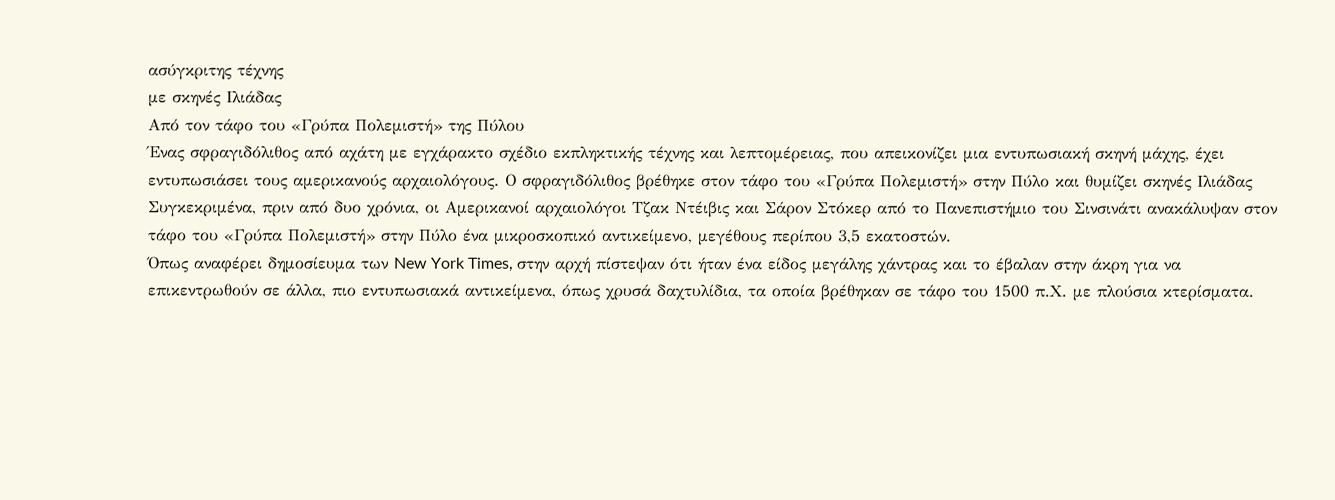ασύγκριτης τέχνης
με σκηνές Ιλιάδας
Από τον τάφο του «Γρύπα Πολεμιστή» της Πύλου
Ένας σφραγιδόλιθος από αχάτη με εγχάρακτο σχέδιο εκπληκτικής τέχνης και λεπτομέρειας, που απεικονίζει μια εντυπωσιακή σκηνή μάχης, έχει εντυπωσιάσει τους αμερικανούς αρχαιολόγους. Ο σφραγιδόλιθος βρέθηκε στον τάφο του «Γρύπα Πολεμιστή» στην Πύλο και θυμίζει σκηνές Ιλιάδας
Συγκεκριμένα, πριν από δυο χρόνια, οι Αμερικανοί αρχαιολόγοι Τζακ Ντέιβις και Σάρον Στόκερ από το Πανεπιστήμιο του Σινσινάτι ανακάλυψαν στον τάφο του «Γρύπα Πολεμιστή» στην Πύλο ένα μικροσκοπικό αντικείμενο, μεγέθους περίπου 3,5 εκατοστών.
Όπως αναφέρει δημοσίευμα των New York Times, στην αρχή πίστεψαν ότι ήταν ένα είδος μεγάλης χάντρας και το έβαλαν στην άκρη για να επικεντρωθούν σε άλλα, πιο εντυπωσιακά αντικείμενα, όπως χρυσά δαχτυλίδια, τα οποία βρέθηκαν σε τάφο του 1500 π.Χ. με πλούσια κτερίσματα.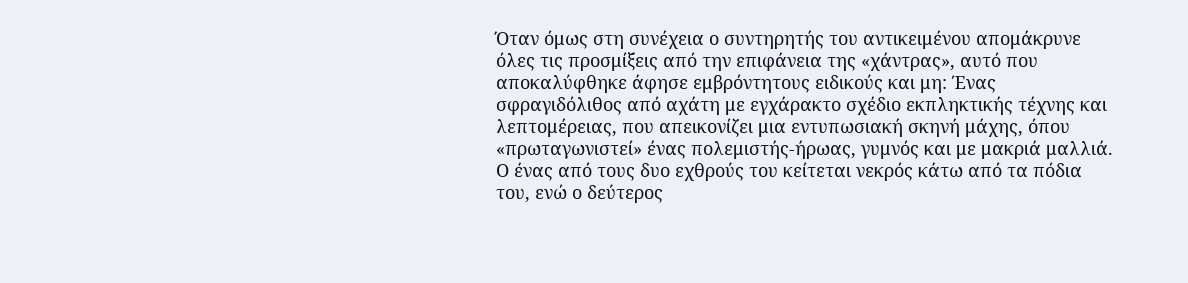Όταν όμως στη συνέχεια ο συντηρητής του αντικειμένου απομάκρυνε όλες τις προσμίξεις από την επιφάνεια της «χάντρας», αυτό που αποκαλύφθηκε άφησε εμβρόντητους ειδικούς και μη: Ένας σφραγιδόλιθος από αχάτη με εγχάρακτο σχέδιο εκπληκτικής τέχνης και λεπτομέρειας, που απεικονίζει μια εντυπωσιακή σκηνή μάχης, όπου «πρωταγωνιστεί» ένας πολεμιστής-ήρωας, γυμνός και με μακριά μαλλιά.
Ο ένας από τους δυο εχθρούς του κείτεται νεκρός κάτω από τα πόδια του, ενώ ο δεύτερος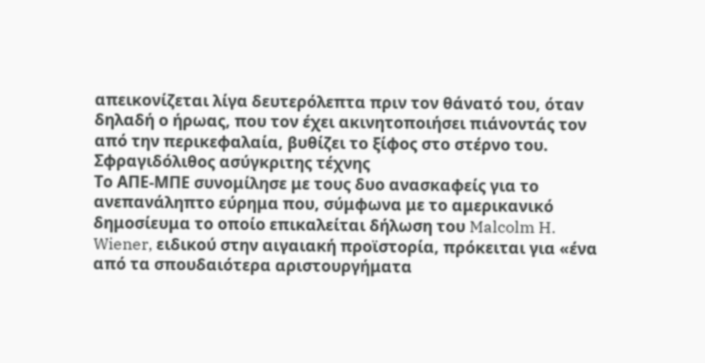απεικονίζεται λίγα δευτερόλεπτα πριν τον θάνατό του, όταν δηλαδή ο ήρωας, που τον έχει ακινητοποιήσει πιάνοντάς τον από την περικεφαλαία, βυθίζει το ξίφος στο στέρνο του.
Σφραγιδόλιθος ασύγκριτης τέχνης
Το ΑΠΕ-ΜΠΕ συνομίλησε με τους δυο ανασκαφείς για το ανεπανάληπτο εύρημα που, σύμφωνα με το αμερικανικό δημοσίευμα το οποίο επικαλείται δήλωση του Malcolm H. Wiener, ειδικού στην αιγαιακή προϊστορία, πρόκειται για «ένα από τα σπουδαιότερα αριστουργήματα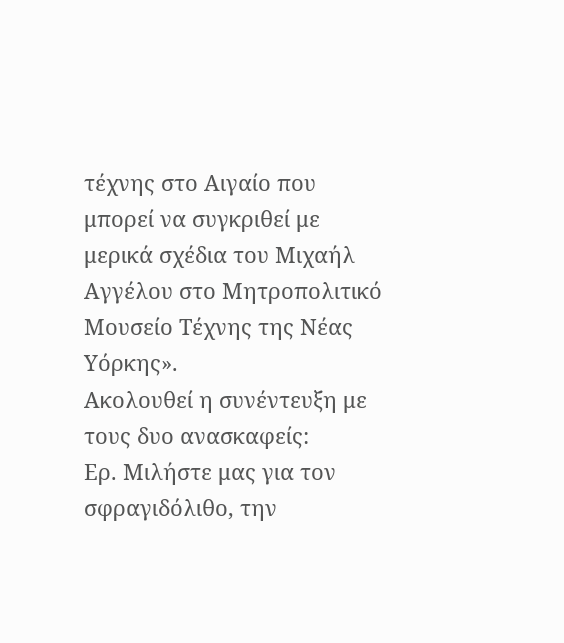τέχνης στο Αιγαίο που μπορεί να συγκριθεί με μερικά σχέδια του Μιχαήλ Αγγέλου στο Μητροπολιτικό Μουσείο Τέχνης της Νέας Υόρκης».
Ακολουθεί η συνέντευξη με τους δυο ανασκαφείς:
Ερ. Μιλήστε μας για τον σφραγιδόλιθο, την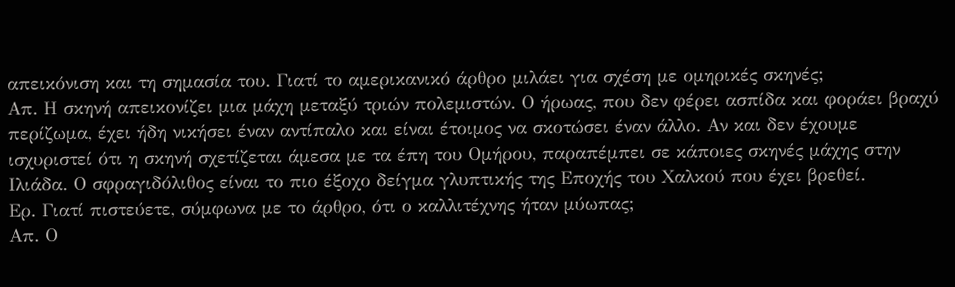απεικόνιση και τη σημασία του. Γιατί το αμερικανικό άρθρο μιλάει για σχέση με ομηρικές σκηνές;
Απ. Η σκηνή απεικονίζει μια μάχη μεταξύ τριών πολεμιστών. Ο ήρωας, που δεν φέρει ασπίδα και φοράει βραχύ περίζωμα, έχει ήδη νικήσει έναν αντίπαλο και είναι έτοιμος να σκοτώσει έναν άλλο. Αν και δεν έχουμε ισχυριστεί ότι η σκηνή σχετίζεται άμεσα με τα έπη του Ομήρου, παραπέμπει σε κάποιες σκηνές μάχης στην Ιλιάδα. Ο σφραγιδόλιθος είναι το πιο έξοχο δείγμα γλυπτικής της Εποχής του Χαλκού που έχει βρεθεί.
Ερ. Γιατί πιστεύετε, σύμφωνα με το άρθρο, ότι ο καλλιτέχνης ήταν μύωπας;
Απ. Ο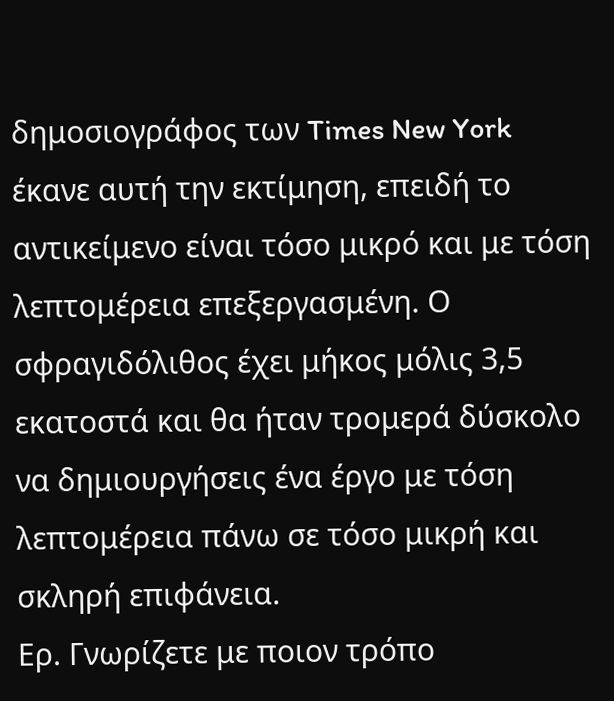δημοσιογράφος των Times New York έκανε αυτή την εκτίμηση, επειδή το αντικείμενο είναι τόσο μικρό και με τόση λεπτομέρεια επεξεργασμένη. Ο σφραγιδόλιθος έχει μήκος μόλις 3,5 εκατοστά και θα ήταν τρομερά δύσκολο να δημιουργήσεις ένα έργο με τόση λεπτομέρεια πάνω σε τόσο μικρή και σκληρή επιφάνεια.
Ερ. Γνωρίζετε με ποιον τρόπο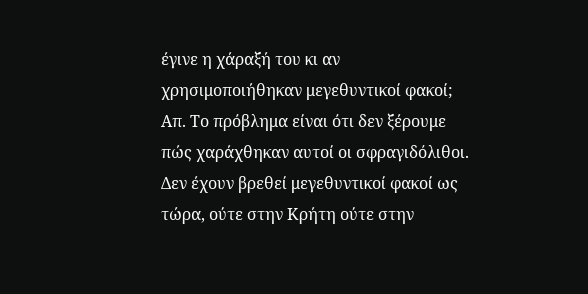έγινε η χάραξή του κι αν χρησιμοποιήθηκαν μεγεθυντικοί φακοί;
Απ. Το πρόβλημα είναι ότι δεν ξέρουμε πώς χαράχθηκαν αυτοί οι σφραγιδόλιθοι. Δεν έχουν βρεθεί μεγεθυντικοί φακοί ως τώρα, ούτε στην Κρήτη ούτε στην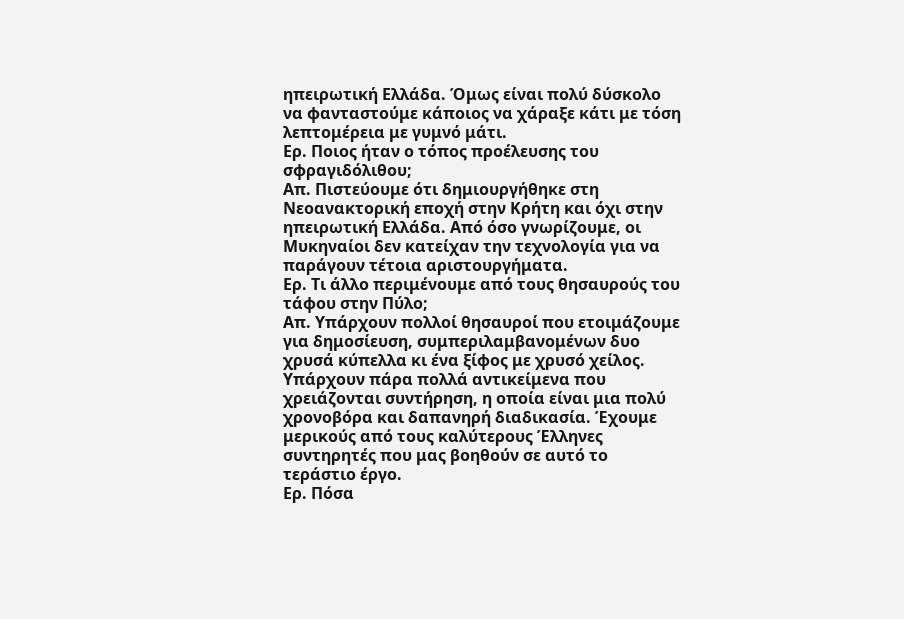ηπειρωτική Ελλάδα. Όμως είναι πολύ δύσκολο να φανταστούμε κάποιος να χάραξε κάτι με τόση λεπτομέρεια με γυμνό μάτι.
Ερ. Ποιος ήταν ο τόπος προέλευσης του σφραγιδόλιθου;
Απ. Πιστεύουμε ότι δημιουργήθηκε στη Νεοανακτορική εποχή στην Κρήτη και όχι στην ηπειρωτική Ελλάδα. Από όσο γνωρίζουμε, οι Μυκηναίοι δεν κατείχαν την τεχνολογία για να παράγουν τέτοια αριστουργήματα.
Ερ. Τι άλλο περιμένουμε από τους θησαυρούς του τάφου στην Πύλο;
Απ. Υπάρχουν πολλοί θησαυροί που ετοιμάζουμε για δημοσίευση, συμπεριλαμβανομένων δυο χρυσά κύπελλα κι ένα ξίφος με χρυσό χείλος. Υπάρχουν πάρα πολλά αντικείμενα που χρειάζονται συντήρηση, η οποία είναι μια πολύ χρονοβόρα και δαπανηρή διαδικασία. Έχουμε μερικούς από τους καλύτερους Έλληνες συντηρητές που μας βοηθούν σε αυτό το τεράστιο έργο.
Ερ. Πόσα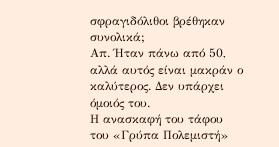σφραγιδόλιθοι βρέθηκαν συνολικά;
Απ. Ήταν πάνω από 50, αλλά αυτός είναι μακράν ο καλύτερος. Δεν υπάρχει όμοιός του.
Η ανασκαφή του τάφου
του «Γρύπα Πολεμιστή»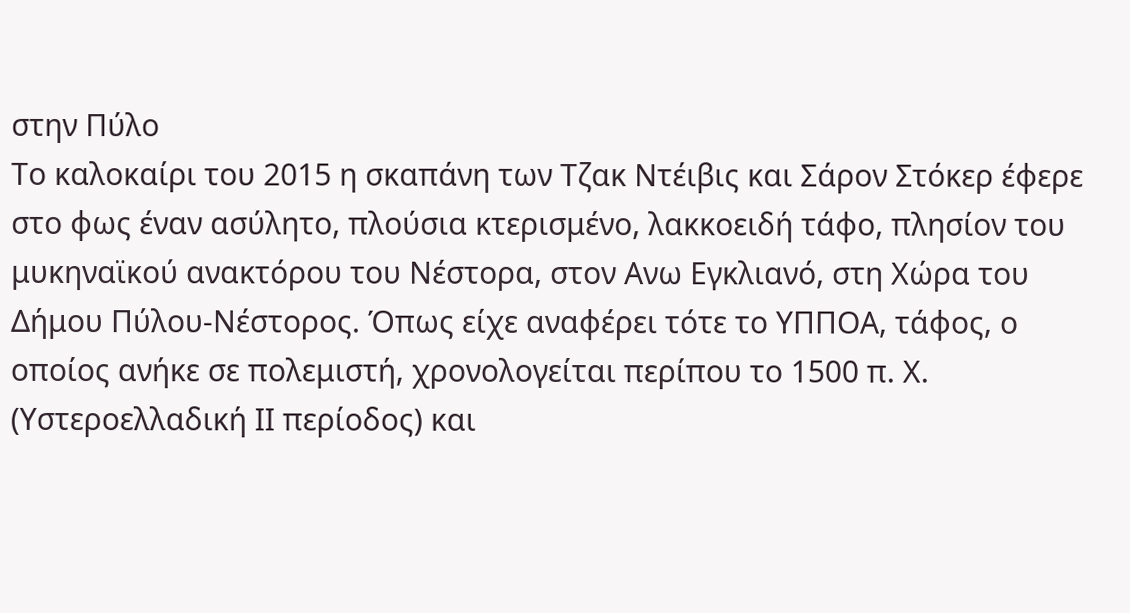στην Πύλο
Το καλοκαίρι του 2015 η σκαπάνη των Τζακ Ντέιβις και Σάρον Στόκερ έφερε στο φως έναν ασύλητο, πλούσια κτερισμένο, λακκοειδή τάφο, πλησίον του μυκηναϊκού ανακτόρου του Νέστορα, στον Ανω Εγκλιανό, στη Χώρα του Δήμου Πύλου-Νέστορος. Όπως είχε αναφέρει τότε το ΥΠΠΟΑ, τάφος, ο οποίος ανήκε σε πολεμιστή, χρονολογείται περίπου το 1500 π. Χ. (Υστεροελλαδική ΙΙ περίοδος) και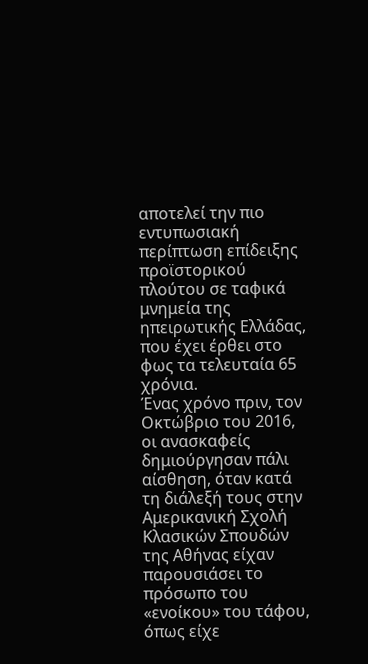αποτελεί την πιο εντυπωσιακή περίπτωση επίδειξης προϊστορικού πλούτου σε ταφικά μνημεία της ηπειρωτικής Ελλάδας, που έχει έρθει στο φως τα τελευταία 65 χρόνια.
Ένας χρόνο πριν, τον Οκτώβριο του 2016, οι ανασκαφείς δημιούργησαν πάλι αίσθηση, όταν κατά τη διάλεξή τους στην Αμερικανική Σχολή Κλασικών Σπουδών της Αθήνας είχαν παρουσιάσει το πρόσωπο του «ενοίκου» του τάφου, όπως είχε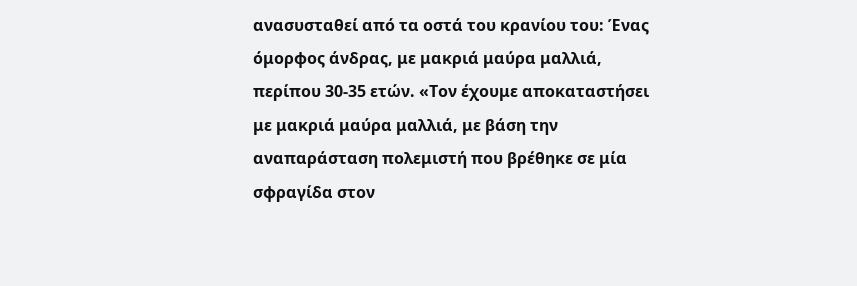ανασυσταθεί από τα οστά του κρανίου του: Ένας όμορφος άνδρας, με μακριά μαύρα μαλλιά, περίπου 30-35 ετών. «Τον έχουμε αποκαταστήσει με μακριά μαύρα μαλλιά, με βάση την αναπαράσταση πολεμιστή που βρέθηκε σε μία σφραγίδα στον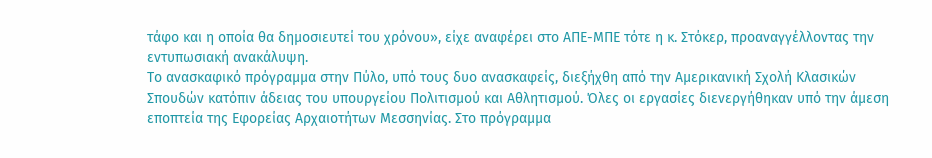τάφο και η οποία θα δημοσιευτεί του χρόνου», είχε αναφέρει στο ΑΠΕ-ΜΠΕ τότε η κ. Στόκερ, προαναγγέλλοντας την εντυπωσιακή ανακάλυψη.
Το ανασκαφικό πρόγραμμα στην Πύλο, υπό τους δυο ανασκαφείς, διεξήχθη από την Αμερικανική Σχολή Κλασικών Σπουδών κατόπιν άδειας του υπουργείου Πολιτισμού και Αθλητισμού. Όλες οι εργασίες διενεργήθηκαν υπό την άμεση εποπτεία της Εφορείας Αρχαιοτήτων Μεσσηνίας. Στο πρόγραμμα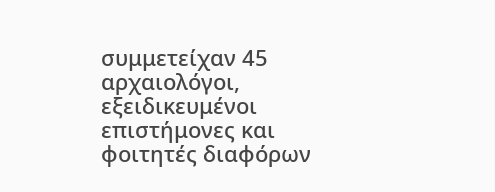συμμετείχαν 45 αρχαιολόγοι, εξειδικευμένοι επιστήμονες και φοιτητές διαφόρων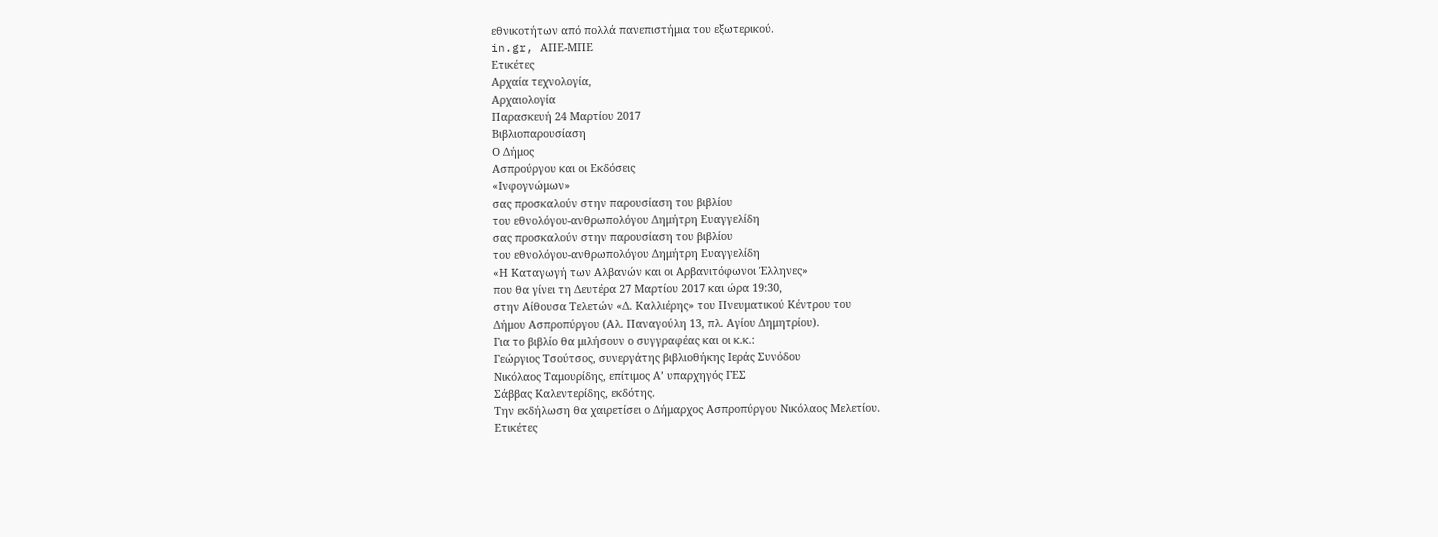εθνικοτήτων από πολλά πανεπιστήμια του εξωτερικού.
in.gr, ΑΠΕ-ΜΠΕ
Ετικέτες
Αρχαία τεχνολογία,
Αρχαιολογία
Παρασκευή 24 Μαρτίου 2017
Βιβλιοπαρουσίαση
Ο Δήμος
Ασπρούργου και οι Εκδόσεις
«Ινφογνώμων»
σας προσκαλούν στην παρουσίαση του βιβλίου
του εθνολόγου-ανθρωπολόγου Δημήτρη Ευαγγελίδη
σας προσκαλούν στην παρουσίαση του βιβλίου
του εθνολόγου-ανθρωπολόγου Δημήτρη Ευαγγελίδη
«Η Καταγωγή των Αλβανών και οι Αρβανιτόφωνοι Έλληνες»
που θα γίνει τη Δευτέρα 27 Μαρτίου 2017 και ώρα 19:30,
στην Αίθουσα Τελετών «Δ. Καλλιέρης» του Πνευματικού Κέντρου του
Δήμου Ασπροπύργου (Αλ. Παναγούλη 13, πλ. Αγίου Δημητρίου).
Για το βιβλίο θα μιλήσουν ο συγγραφέας και οι κ.κ.:
Γεώργιος Τσούτσος, συνεργάτης βιβλιοθήκης Ιεράς Συνόδου
Νικόλαος Ταμουρίδης, επίτιμος Α’ υπαρχηγός ΓΕΣ
Σάββας Καλεντερίδης, εκδότης.
Την εκδήλωση θα χαιρετίσει ο Δήμαρχος Ασπροπύργου Νικόλαος Μελετίου.
Ετικέτες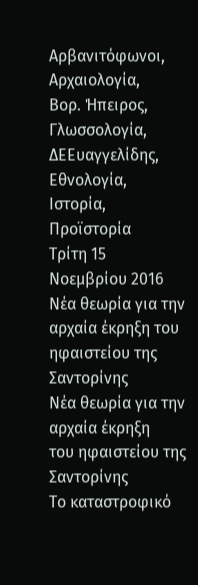Αρβανιτόφωνοι,
Αρχαιολογία,
Βορ. Ήπειρος,
Γλωσσολογία,
ΔΕΕυαγγελίδης,
Εθνολογία,
Ιστορία,
Προϊστορία
Τρίτη 15 Νοεμβρίου 2016
Νέα θεωρία για την αρχαία έκρηξη του ηφαιστείου της Σαντορίνης
Νέα θεωρία για την αρχαία έκρηξη
του ηφαιστείου της Σαντορίνης
Το καταστροφικό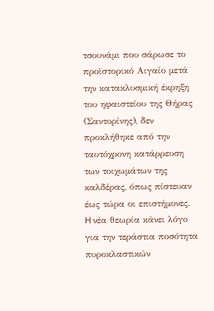τσουνάμι που σάρωσε το προϊστορικό Αιγαίο μετά την κατακλυσμική έκρηξη του ηφαιστείου της Θήρας (Σαντορίνης), δεν προκλήθηκε από την ταυτόχρονη κατάρρευση των τοιχωμάτων της καλδέρας, όπως πίστευαν έως τώρα οι επιστήμονες.
H νέα θεωρία κάνει λόγο για την τεράστια ποσότητα πυροκλαστικών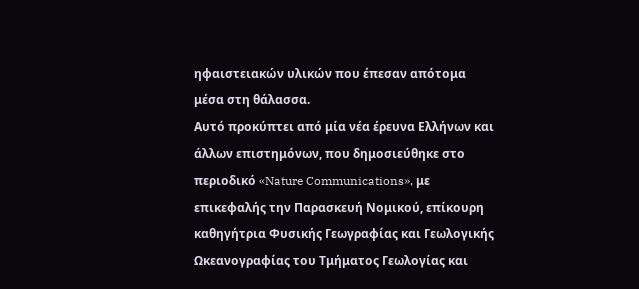ηφαιστειακών υλικών που έπεσαν απότομα μέσα στη θάλασσα.
Αυτό προκύπτει από μία νέα έρευνα Ελλήνων και άλλων επιστημόνων, που δημοσιεύθηκε στο περιοδικό «Nature Communications», με επικεφαλής την Παρασκευή Νομικού, επίκουρη καθηγήτρια Φυσικής Γεωγραφίας και Γεωλογικής Ωκεανογραφίας του Τμήματος Γεωλογίας και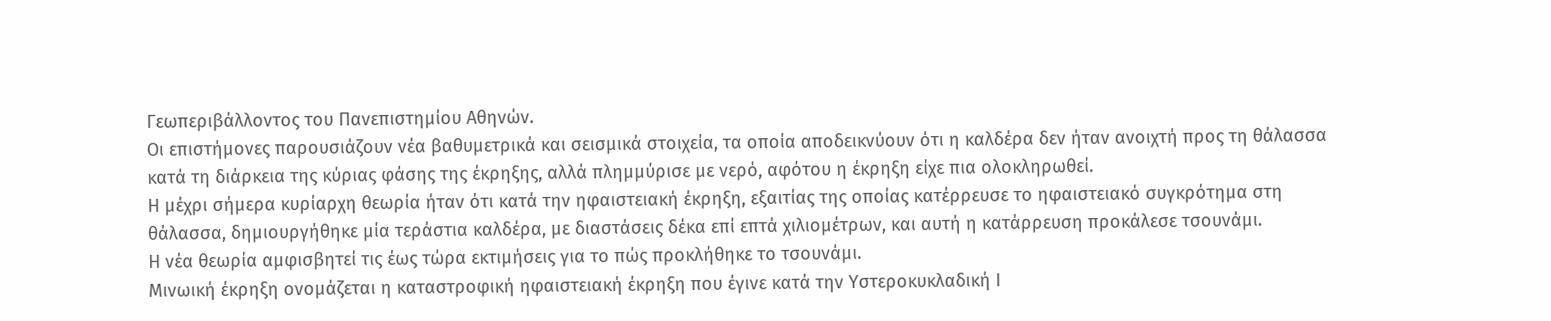Γεωπεριβάλλοντος του Πανεπιστημίου Αθηνών.
Οι επιστήμονες παρουσιάζουν νέα βαθυμετρικά και σεισμικά στοιχεία, τα οποία αποδεικνύουν ότι η καλδέρα δεν ήταν ανοιχτή προς τη θάλασσα κατά τη διάρκεια της κύριας φάσης της έκρηξης, αλλά πλημμύρισε με νερό, αφότου η έκρηξη είχε πια ολοκληρωθεί.
Η μέχρι σήμερα κυρίαρχη θεωρία ήταν ότι κατά την ηφαιστειακή έκρηξη, εξαιτίας της οποίας κατέρρευσε το ηφαιστειακό συγκρότημα στη θάλασσα, δημιουργήθηκε μία τεράστια καλδέρα, με διαστάσεις δέκα επί επτά χιλιομέτρων, και αυτή η κατάρρευση προκάλεσε τσουνάμι.
Η νέα θεωρία αμφισβητεί τις έως τώρα εκτιμήσεις για το πώς προκλήθηκε το τσουνάμι.
Μινωική έκρηξη ονομάζεται η καταστροφική ηφαιστειακή έκρηξη που έγινε κατά την Υστεροκυκλαδική Ι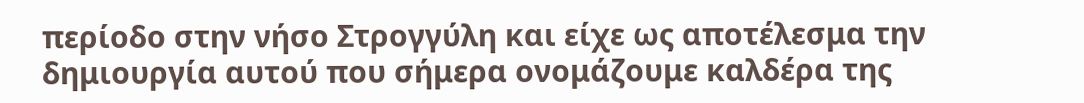περίοδο στην νήσο Στρογγύλη και είχε ως αποτέλεσμα την δημιουργία αυτού που σήμερα ονομάζουμε καλδέρα της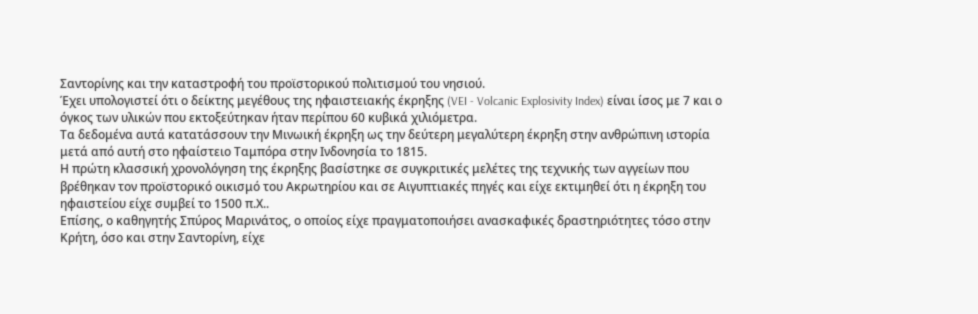Σαντορίνης και την καταστροφή του προϊστορικού πολιτισμού του νησιού.
Έχει υπολογιστεί ότι ο δείκτης μεγέθους της ηφαιστειακής έκρηξης (VEI - Volcanic Explosivity Index) είναι ίσος με 7 και ο όγκος των υλικών που εκτοξεύτηκαν ήταν περίπου 60 κυβικά χιλιόμετρα.
Τα δεδομένα αυτά κατατάσσουν την Μινωική έκρηξη ως την δεύτερη μεγαλύτερη έκρηξη στην ανθρώπινη ιστορία μετά από αυτή στο ηφαίστειο Ταμπόρα στην Ινδονησία το 1815.
Η πρώτη κλασσική χρονολόγηση της έκρηξης βασίστηκε σε συγκριτικές μελέτες της τεχνικής των αγγείων που βρέθηκαν τον προϊστορικό οικισμό του Ακρωτηρίου και σε Αιγυπτιακές πηγές και είχε εκτιμηθεί ότι η έκρηξη του ηφαιστείου είχε συμβεί το 1500 π.Χ..
Επίσης, ο καθηγητής Σπύρος Μαρινάτος, ο οποίος είχε πραγματοποιήσει ανασκαφικές δραστηριότητες τόσο στην Κρήτη, όσο και στην Σαντορίνη, είχε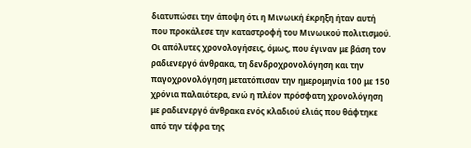διατυπώσει την άποψη ότι η Μινωική έκρηξη ήταν αυτή που προκάλεσε την καταστροφή του Μινωικού πολιτισμού.
Οι απόλυτες χρονολογήσεις, όμως, που έγιναν με βάση τον ραδιενεργό άνθρακα, τη δενδροχρονολόγηση και την παγοχρονολόγηση μετατόπισαν την ημερομηνία 100 με 150 χρόνια παλαιότερα, ενώ η πλέον πρόσφατη χρονολόγηση με ραδιενεργό άνθρακα ενός κλαδιού ελιάς που θάφτηκε από την τέφρα της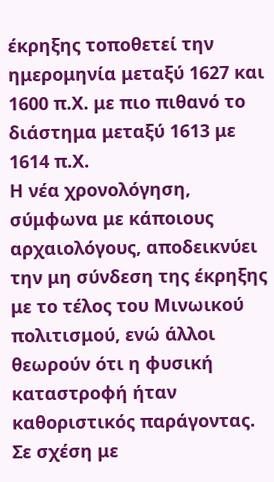έκρηξης τοποθετεί την ημερομηνία μεταξύ 1627 και 1600 π.Χ. με πιο πιθανό το διάστημα μεταξύ 1613 με 1614 π.Χ.
Η νέα χρονολόγηση, σύμφωνα με κάποιους αρχαιολόγους, αποδεικνύει την μη σύνδεση της έκρηξης με το τέλος του Μινωικού πολιτισμού, ενώ άλλοι θεωρούν ότι η φυσική καταστροφή ήταν καθοριστικός παράγοντας.
Σε σχέση με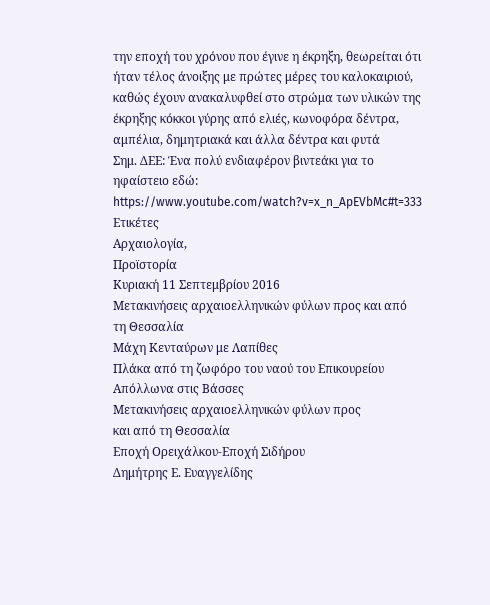την εποχή του χρόνου που έγινε η έκρηξη, θεωρείται ότι ήταν τέλος άνοιξης με πρώτες μέρες του καλοκαιριού, καθώς έχουν ανακαλυφθεί στο στρώμα των υλικών της έκρηξης κόκκοι γύρης από ελιές, κωνοφόρα δέντρα, αμπέλια, δημητριακά και άλλα δέντρα και φυτά
Σημ. ΔΕΕ: Ένα πολύ ενδιαφέρον βιντεάκι για το ηφαίστειο εδώ: https://www.youtube.com/watch?v=x_n_ApEVbMc#t=333
Ετικέτες
Αρχαιολογία,
Προϊστορία
Κυριακή 11 Σεπτεμβρίου 2016
Μετακινήσεις αρχαιοελληνικών φύλων προς και από τη Θεσσαλία
Μάχη Κενταύρων με Λαπίθες
Πλάκα από τη ζωφόρο του ναού του Επικουρείου Απόλλωνα στις Βάσσες
Μετακινήσεις αρχαιοελληνικών φύλων προς
και από τη Θεσσαλία
Εποχή Ορειχάλκου-Εποχή Σιδήρου
Δημήτρης Ε. Ευαγγελίδης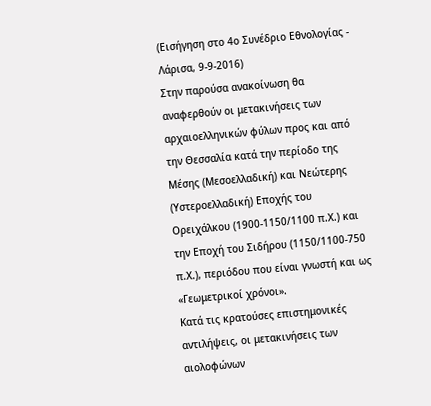(Εισήγηση στο 4ο Συνέδριο Εθνολογίας - Λάρισα, 9-9-2016)
Στην παρούσα ανακοίνωση θα αναφερθούν οι μετακινήσεις των αρχαιοελληνικών φύλων προς και από την Θεσσαλία κατά την περίοδο της Μέσης (Μεσοελλαδική) και Νεώτερης (Υστεροελλαδική) Εποχής του Ορειχάλκου (1900-1150/1100 π.Χ.) και την Εποχή του Σιδήρου (1150/1100-750 π.Χ.), περιόδου που είναι γνωστή και ως «Γεωμετρικοί χρόνοι».
Κατά τις κρατούσες επιστημονικές αντιλήψεις, οι μετακινήσεις των αιολοφώνων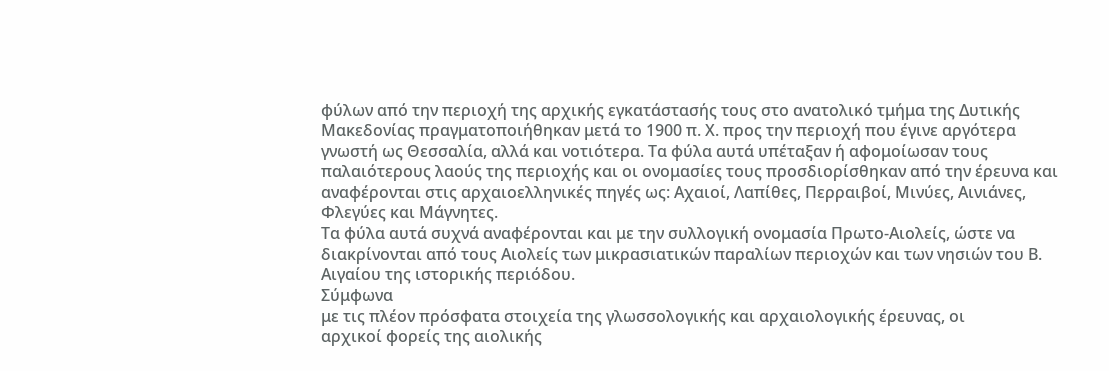φύλων από την περιοχή της αρχικής εγκατάστασής τους στο ανατολικό τμήμα της Δυτικής Μακεδονίας πραγματοποιήθηκαν μετά το 1900 π. Χ. προς την περιοχή που έγινε αργότερα γνωστή ως Θεσσαλία, αλλά και νοτιότερα. Τα φύλα αυτά υπέταξαν ή αφομοίωσαν τους παλαιότερους λαούς της περιοχής και οι ονομασίες τους προσδιορίσθηκαν από την έρευνα και αναφέρονται στις αρχαιοελληνικές πηγές ως: Αχαιοί, Λαπίθες, Περραιβοί, Μινύες, Αινιάνες, Φλεγύες και Μάγνητες.
Τα φύλα αυτά συχνά αναφέρονται και με την συλλογική ονομασία Πρωτο-Αιολείς, ώστε να διακρίνονται από τους Αιολείς των μικρασιατικών παραλίων περιοχών και των νησιών του Β. Αιγαίου της ιστορικής περιόδου.
Σύμφωνα
με τις πλέον πρόσφατα στοιχεία της γλωσσολογικής και αρχαιολογικής έρευνας, οι
αρχικοί φορείς της αιολικής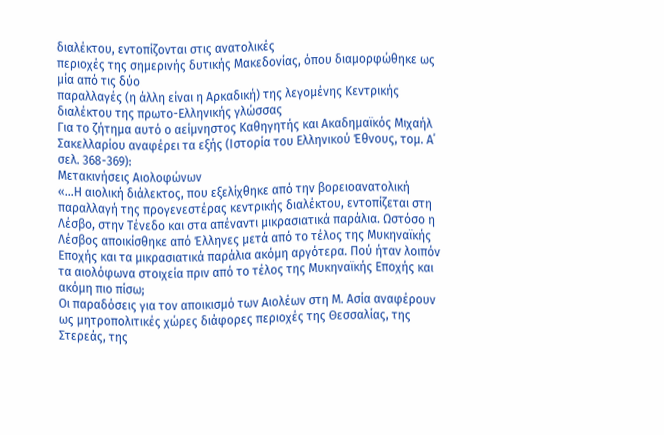διαλέκτου, εντοπίζονται στις ανατολικές
περιοχές της σημερινής δυτικής Μακεδονίας, όπου διαμορφώθηκε ως μία από τις δύο
παραλλαγές (η άλλη είναι η Αρκαδική) της λεγομένης Κεντρικής
διαλέκτου της πρωτο-Ελληνικής γλώσσας
Για το ζήτημα αυτό ο αείμνηστος Καθηγητής και Ακαδημαϊκός Μιχαήλ Σακελλαρίου αναφέρει τα εξής (Ιστορία του Ελληνικού Έθνους, τομ. Α΄ σελ. 368-369):
Μετακινήσεις Αιολοφώνων
«…Η αιολική διάλεκτος, που εξελίχθηκε από την βορειοανατολική παραλλαγή της προγενεστέρας κεντρικής διαλέκτου, εντοπίζεται στη Λέσβο, στην Τένεδο και στα απέναντι μικρασιατικά παράλια. Ωστόσο η Λέσβος αποικίσθηκε από Έλληνες μετά από το τέλος της Μυκηναϊκής Εποχής και τα μικρασιατικά παράλια ακόμη αργότερα. Πού ήταν λοιπόν τα αιολόφωνα στοιχεία πριν από το τέλος της Μυκηναϊκής Εποχής και ακόμη πιο πίσω;
Οι παραδόσεις για τον αποικισμό των Αιολέων στη Μ. Ασία αναφέρουν ως μητροπολιτικές χώρες διάφορες περιοχές της Θεσσαλίας, της Στερεάς, της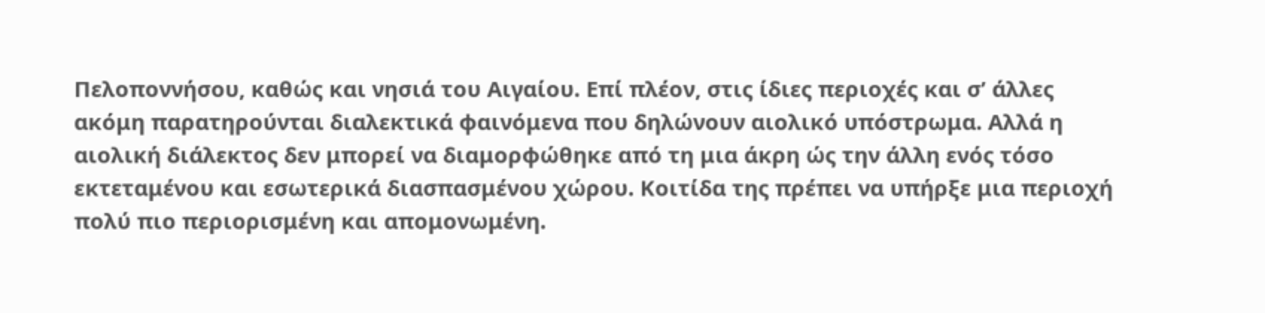Πελοποννήσου, καθώς και νησιά του Αιγαίου. Επί πλέον, στις ίδιες περιοχές και σ’ άλλες ακόμη παρατηρούνται διαλεκτικά φαινόμενα που δηλώνουν αιολικό υπόστρωμα. Αλλά η αιολική διάλεκτος δεν μπορεί να διαμορφώθηκε από τη μια άκρη ώς την άλλη ενός τόσο εκτεταμένου και εσωτερικά διασπασμένου χώρου. Κοιτίδα της πρέπει να υπήρξε μια περιοχή πολύ πιο περιορισμένη και απομονωμένη.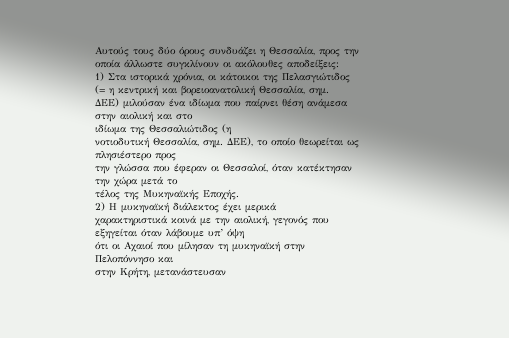Αυτούς τους δύο όρους συνδυάζει η Θεσσαλία, προς την οποία άλλωστε συγκλίνουν οι ακόλουθες αποδείξεις:
1) Στα ιστορικά χρόνια, οι κάτοικοι της Πελασγιώτιδος (= η κεντρική και βορειοανατολική Θεσσαλία, σημ.
ΔΕΕ) μιλούσαν ένα ιδίωμα που παίρνει θέση ανάμεσα στην αιολική και στο
ιδίωμα της Θεσσαλιώτιδος (η
νοτιοδυτική Θεσσαλία, σημ. ΔΕΕ), το οποίο θεωρείται ως πλησιέστερο προς
την γλώσσα που έφεραν οι Θεσσαλοί, όταν κατέκτησαν την χώρα μετά το
τέλος της Μυκηναϊκής Εποχής.
2) Η μυκηναϊκή διάλεκτος έχει μερικά
χαρακτηριστικά κοινά με την αιολική, γεγονός που εξηγείται όταν λάβουμε υπ’ όψη
ότι οι Αχαιοί που μίλησαν τη μυκηναϊκή στην Πελοπόννησο και
στην Κρήτη, μετανάστευσαν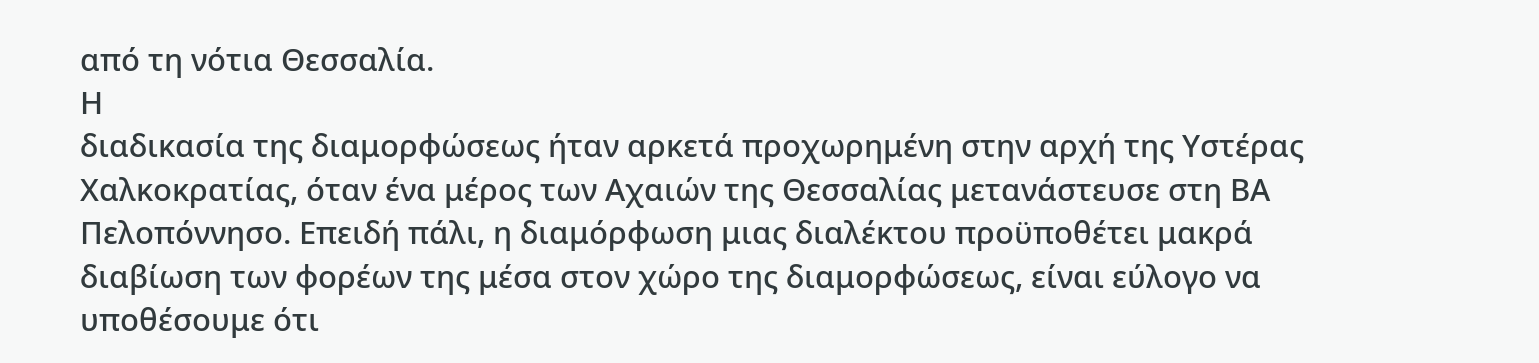από τη νότια Θεσσαλία.
Η
διαδικασία της διαμορφώσεως ήταν αρκετά προχωρημένη στην αρχή της Υστέρας
Χαλκοκρατίας, όταν ένα μέρος των Αχαιών της Θεσσαλίας μετανάστευσε στη ΒΑ
Πελοπόννησο. Επειδή πάλι, η διαμόρφωση μιας διαλέκτου προϋποθέτει μακρά
διαβίωση των φορέων της μέσα στον χώρο της διαμορφώσεως, είναι εύλογο να
υποθέσουμε ότι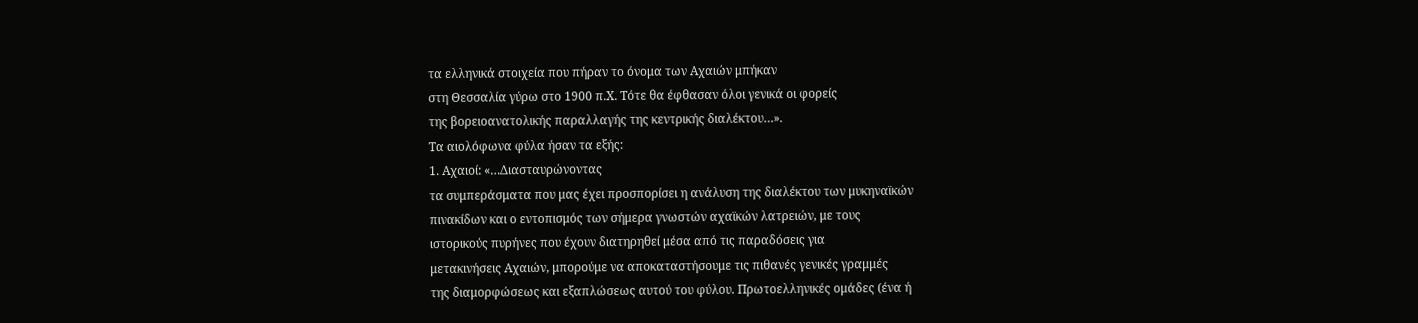τα ελληνικά στοιχεία που πήραν το όνομα των Αχαιών μπήκαν
στη Θεσσαλία γύρω στο 1900 π.Χ. Τότε θα έφθασαν όλοι γενικά οι φορείς
της βορειοανατολικής παραλλαγής της κεντρικής διαλέκτου…».
Τα αιολόφωνα φύλα ήσαν τα εξής:
1. Αχαιοί: «…Διασταυρώνοντας
τα συμπεράσματα που μας έχει προσπορίσει η ανάλυση της διαλέκτου των μυκηναϊκών
πινακίδων και ο εντοπισμός των σήμερα γνωστών αχαϊκών λατρειών, με τους
ιστορικούς πυρήνες που έχουν διατηρηθεί μέσα από τις παραδόσεις για
μετακινήσεις Αχαιών, μπορούμε να αποκαταστήσουμε τις πιθανές γενικές γραμμές
της διαμορφώσεως και εξαπλώσεως αυτού του φύλου. Πρωτοελληνικές ομάδες (ένα ή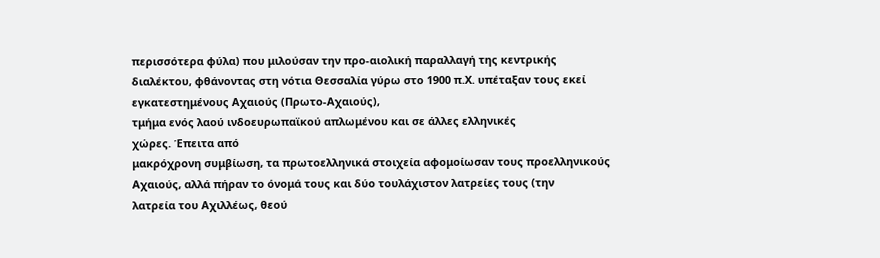περισσότερα φύλα) που μιλούσαν την προ-αιολική παραλλαγή της κεντρικής
διαλέκτου, φθάνοντας στη νότια Θεσσαλία γύρω στο 1900 π.Χ. υπέταξαν τους εκεί
εγκατεστημένους Αχαιούς (Πρωτο-Αχαιούς),
τμήμα ενός λαού ινδοευρωπαϊκού απλωμένου και σε άλλες ελληνικές
χώρες. Έπειτα από
μακρόχρονη συμβίωση, τα πρωτοελληνικά στοιχεία αφομοίωσαν τους προελληνικούς
Αχαιούς, αλλά πήραν το όνομά τους και δύο τουλάχιστον λατρείες τους (την
λατρεία του Αχιλλέως, θεού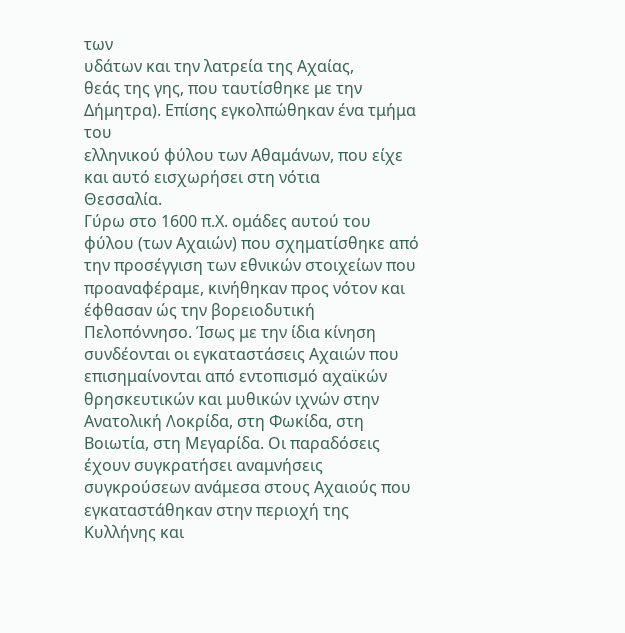των
υδάτων και την λατρεία της Αχαίας,
θεάς της γης, που ταυτίσθηκε με την Δήμητρα). Επίσης εγκολπώθηκαν ένα τμήμα του
ελληνικού φύλου των Αθαμάνων, που είχε και αυτό εισχωρήσει στη νότια
Θεσσαλία.
Γύρω στο 1600 π.Χ. ομάδες αυτού του φύλου (των Αχαιών) που σχηματίσθηκε από την προσέγγιση των εθνικών στοιχείων που προαναφέραμε, κινήθηκαν προς νότον και έφθασαν ώς την βορειοδυτική Πελοπόννησο. Ίσως με την ίδια κίνηση συνδέονται οι εγκαταστάσεις Αχαιών που επισημαίνονται από εντοπισμό αχαϊκών θρησκευτικών και μυθικών ιχνών στην Ανατολική Λοκρίδα, στη Φωκίδα, στη Βοιωτία, στη Μεγαρίδα. Οι παραδόσεις έχουν συγκρατήσει αναμνήσεις συγκρούσεων ανάμεσα στους Αχαιούς που εγκαταστάθηκαν στην περιοχή της Κυλλήνης και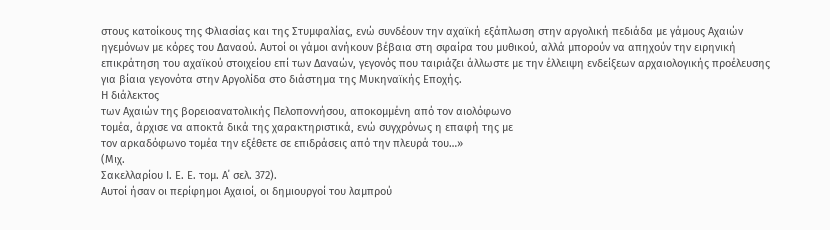στους κατοίκους της Φλιασίας και της Στυμφαλίας, ενώ συνδέουν την αχαϊκή εξάπλωση στην αργολική πεδιάδα με γάμους Αχαιών ηγεμόνων με κόρες του Δαναού. Αυτοί οι γάμοι ανήκουν βέβαια στη σφαίρα του μυθικού, αλλά μπορούν να απηχούν την ειρηνική επικράτηση του αχαϊκού στοιχείου επί των Δαναών, γεγονός που ταιριάζει άλλωστε με την έλλειψη ενδείξεων αρχαιολογικής προέλευσης για βίαια γεγονότα στην Αργολίδα στο διάστημα της Μυκηναϊκής Εποχής.
Η διάλεκτος
των Αχαιών της βορειοανατολικής Πελοποννήσου, αποκομμένη από τον αιολόφωνο
τομέα, άρχισε να αποκτά δικά της χαρακτηριστικά, ενώ συγχρόνως η επαφή της με
τον αρκαδόφωνο τομέα την εξέθετε σε επιδράσεις από την πλευρά του…»
(Μιχ.
Σακελλαρίου Ι. Ε. Ε. τομ. Α΄ σελ. 372).
Αυτοί ήσαν οι περίφημοι Αχαιοί, οι δημιουργοί του λαμπρού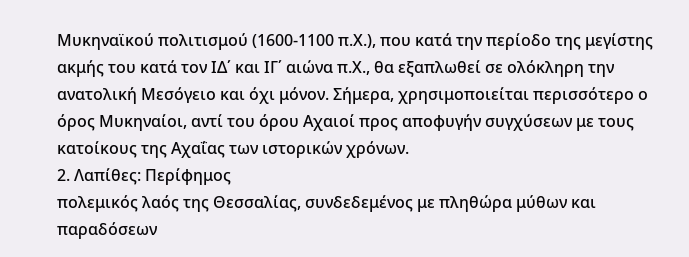Μυκηναϊκού πολιτισμού (1600-1100 π.Χ.), που κατά την περίοδο της μεγίστης ακμής του κατά τον ΙΔ΄ και ΙΓ΄ αιώνα π.Χ., θα εξαπλωθεί σε ολόκληρη την ανατολική Μεσόγειο και όχι μόνον. Σήμερα, χρησιμοποιείται περισσότερο ο όρος Μυκηναίοι, αντί του όρου Αχαιοί προς αποφυγήν συγχύσεων με τους κατοίκους της Αχαΐας των ιστορικών χρόνων.
2. Λαπίθες: Περίφημος
πολεμικός λαός της Θεσσαλίας, συνδεδεμένος με πληθώρα μύθων και παραδόσεων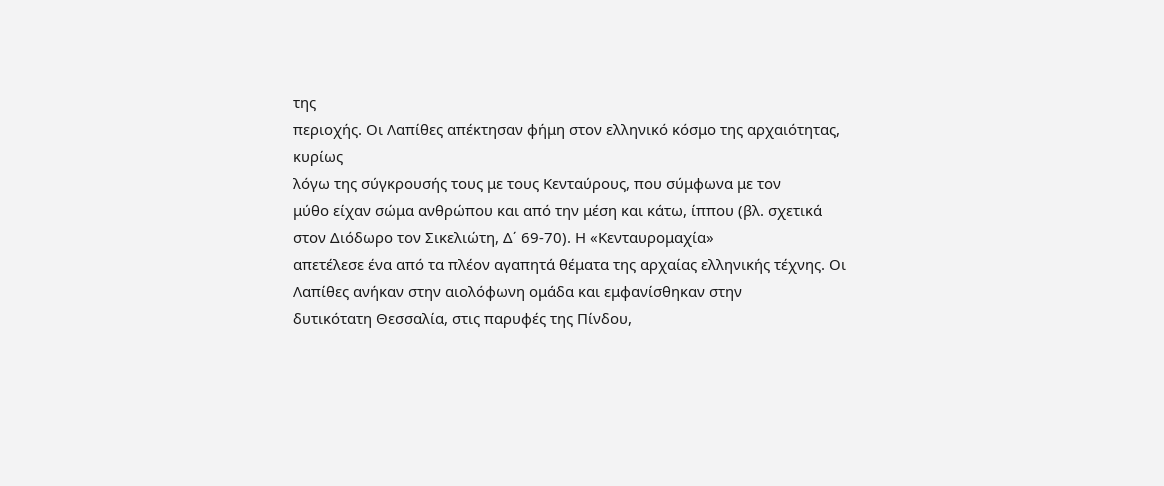της
περιοχής. Οι Λαπίθες απέκτησαν φήμη στον ελληνικό κόσμο της αρχαιότητας, κυρίως
λόγω της σύγκρουσής τους με τους Κενταύρους, που σύμφωνα με τον
μύθο είχαν σώμα ανθρώπου και από την μέση και κάτω, ίππου (βλ. σχετικά
στον Διόδωρο τον Σικελιώτη, Δ΄ 69-70). Η «Κενταυρομαχία»
απετέλεσε ένα από τα πλέον αγαπητά θέματα της αρχαίας ελληνικής τέχνης. Οι
Λαπίθες ανήκαν στην αιολόφωνη ομάδα και εμφανίσθηκαν στην
δυτικότατη Θεσσαλία, στις παρυφές της Πίνδου,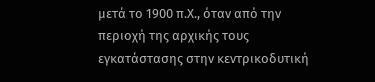μετά το 1900 π.Χ., όταν από την
περιοχή της αρχικής τους εγκατάστασης στην κεντρικοδυτική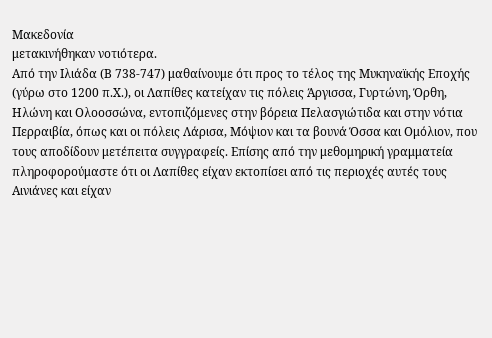Μακεδονία
μετακινήθηκαν νοτιότερα.
Από την Ιλιάδα (Β 738-747) μαθαίνουμε ότι προς το τέλος της Μυκηναϊκής Εποχής (γύρω στο 1200 π.Χ.), οι Λαπίθες κατείχαν τις πόλεις Άργισσα, Γυρτώνη, Όρθη, Ηλώνη και Ολοοσσώνα, εντοπιζόμενες στην βόρεια Πελασγιώτιδα και στην νότια Περραιβία, όπως και οι πόλεις Λάρισα, Μόψιον και τα βουνά Όσσα και Ομόλιον, που τους αποδίδουν μετέπειτα συγγραφείς. Επίσης από την μεθομηρική γραμματεία πληροφορούμαστε ότι οι Λαπίθες είχαν εκτοπίσει από τις περιοχές αυτές τους Αινιάνες και είχαν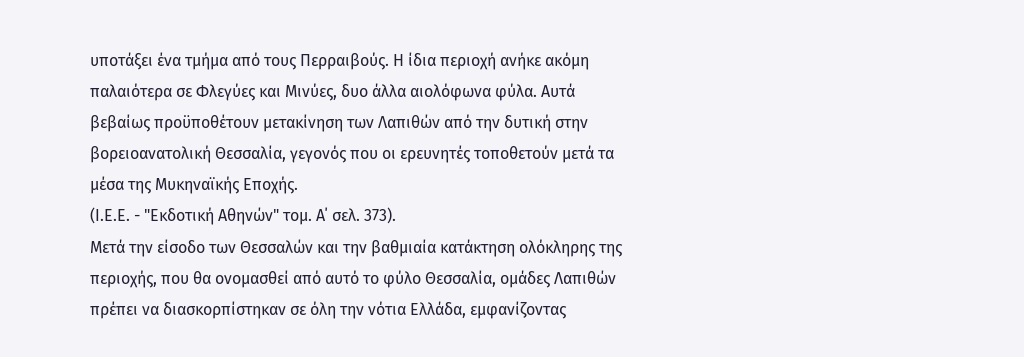υποτάξει ένα τμήμα από τους Περραιβούς. Η ίδια περιοχή ανήκε ακόμη παλαιότερα σε Φλεγύες και Μινύες, δυο άλλα αιολόφωνα φύλα. Αυτά βεβαίως προϋποθέτουν μετακίνηση των Λαπιθών από την δυτική στην βορειοανατολική Θεσσαλία, γεγονός που οι ερευνητές τοποθετούν μετά τα μέσα της Μυκηναϊκής Εποχής.
(Ι.Ε.Ε. - "Εκδοτική Αθηνών" τομ. Α΄ σελ. 373).
Μετά την είσοδο των Θεσσαλών και την βαθμιαία κατάκτηση ολόκληρης της περιοχής, που θα ονομασθεί από αυτό το φύλο Θεσσαλία, ομάδες Λαπιθών πρέπει να διασκορπίστηκαν σε όλη την νότια Ελλάδα, εμφανίζοντας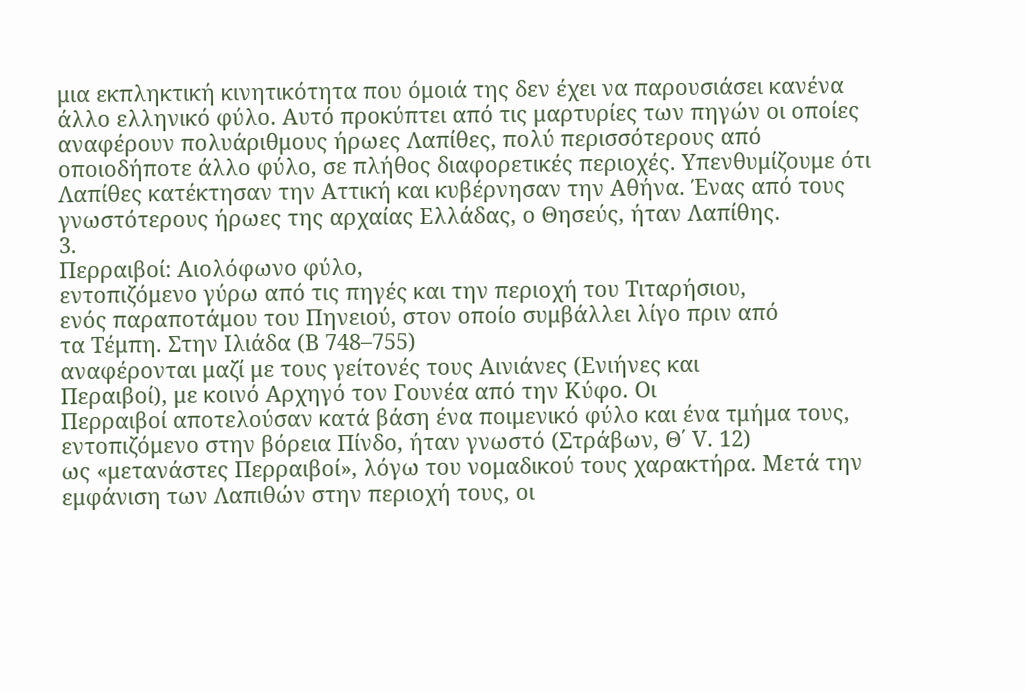μια εκπληκτική κινητικότητα που όμοιά της δεν έχει να παρουσιάσει κανένα άλλο ελληνικό φύλο. Αυτό προκύπτει από τις μαρτυρίες των πηγών οι οποίες αναφέρουν πολυάριθμους ήρωες Λαπίθες, πολύ περισσότερους από οποιοδήποτε άλλο φύλο, σε πλήθος διαφορετικές περιοχές. Υπενθυμίζουμε ότι Λαπίθες κατέκτησαν την Αττική και κυβέρνησαν την Αθήνα. Ένας από τους γνωστότερους ήρωες της αρχαίας Ελλάδας, ο Θησεύς, ήταν Λαπίθης.
3.
Περραιβοί: Αιολόφωνο φύλο,
εντοπιζόμενο γύρω από τις πηγές και την περιοχή του Τιταρήσιου,
ενός παραποτάμου του Πηνειού, στον οποίο συμβάλλει λίγο πριν από
τα Τέμπη. Στην Ιλιάδα (Β 748–755)
αναφέρονται μαζί με τους γείτονές τους Αινιάνες (Ενιήνες και
Περαιβοί), με κοινό Αρχηγό τον Γουνέα από την Κύφο. Οι
Περραιβοί αποτελούσαν κατά βάση ένα ποιμενικό φύλο και ένα τμήμα τους,
εντοπιζόμενο στην βόρεια Πίνδο, ήταν γνωστό (Στράβων, Θ΄ V. 12)
ως «μετανάστες Περραιβοί», λόγω του νομαδικού τους χαρακτήρα. Μετά την
εμφάνιση των Λαπιθών στην περιοχή τους, οι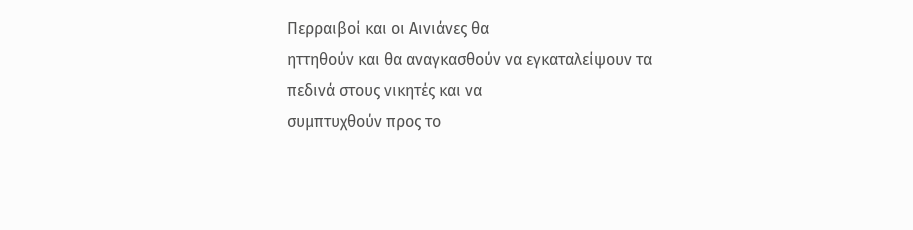Περραιβοί και οι Αινιάνες θα
ηττηθούν και θα αναγκασθούν να εγκαταλείψουν τα πεδινά στους νικητές και να
συμπτυχθούν προς το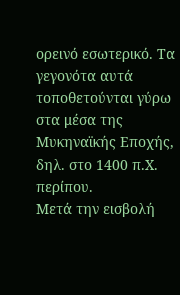ορεινό εσωτερικό. Τα γεγονότα αυτά τοποθετούνται γύρω
στα μέσα της Μυκηναϊκής Εποχής, δηλ. στο 1400 π.Χ. περίπου.
Μετά την εισβολή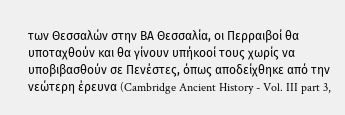των Θεσσαλών στην ΒΑ Θεσσαλία, οι Περραιβοί θα υποταχθούν και θα γίνουν υπήκοοί τους χωρίς να υποβιβασθούν σε Πενέστες, όπως αποδείχθηκε από την νεώτερη έρευνα (Cambridge Ancient History - Vol. III part 3,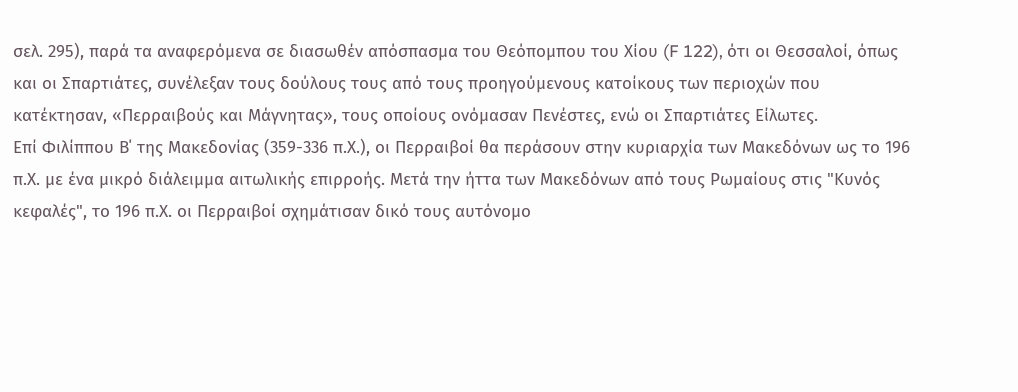σελ. 295), παρά τα αναφερόμενα σε διασωθέν απόσπασμα του Θεόπομπου του Χίου (F 122), ότι οι Θεσσαλοί, όπως και οι Σπαρτιάτες, συνέλεξαν τους δούλους τους από τους προηγούμενους κατοίκους των περιοχών που κατέκτησαν, «Περραιβούς και Μάγνητας», τους οποίους ονόμασαν Πενέστες, ενώ οι Σπαρτιάτες Είλωτες.
Επί Φιλίππου Β΄ της Μακεδονίας (359-336 π.Χ.), οι Περραιβοί θα περάσουν στην κυριαρχία των Μακεδόνων ως το 196 π.Χ. με ένα μικρό διάλειμμα αιτωλικής επιρροής. Μετά την ήττα των Μακεδόνων από τους Ρωμαίους στις "Κυνός κεφαλές", το 196 π.Χ. οι Περραιβοί σχημάτισαν δικό τους αυτόνομο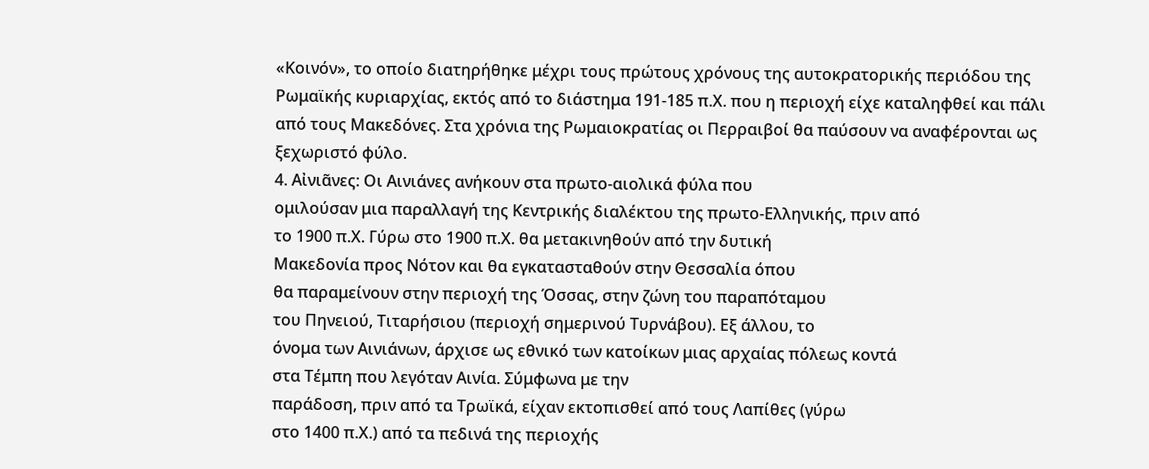«Κοινόν», το οποίο διατηρήθηκε μέχρι τους πρώτους χρόνους της αυτοκρατορικής περιόδου της Ρωμαϊκής κυριαρχίας, εκτός από το διάστημα 191-185 π.Χ. που η περιοχή είχε καταληφθεί και πάλι από τους Μακεδόνες. Στα χρόνια της Ρωμαιοκρατίας οι Περραιβοί θα παύσουν να αναφέρονται ως ξεχωριστό φύλο.
4. Αἰνιᾶνες: Οι Αινιάνες ανήκουν στα πρωτο-αιολικά φύλα που
ομιλούσαν μια παραλλαγή της Κεντρικής διαλέκτου της πρωτο-Ελληνικής, πριν από
το 1900 π.Χ. Γύρω στο 1900 π.Χ. θα μετακινηθούν από την δυτική
Μακεδονία προς Νότον και θα εγκατασταθούν στην Θεσσαλία όπου
θα παραμείνουν στην περιοχή της Όσσας, στην ζώνη του παραπόταμου
του Πηνειού, Τιταρήσιου (περιοχή σημερινού Τυρνάβου). Εξ άλλου, το
όνομα των Αινιάνων, άρχισε ως εθνικό των κατοίκων μιας αρχαίας πόλεως κοντά
στα Τέμπη που λεγόταν Αινία. Σύμφωνα με την
παράδοση, πριν από τα Τρωϊκά, είχαν εκτοπισθεί από τους Λαπίθες (γύρω
στο 1400 π.Χ.) από τα πεδινά της περιοχής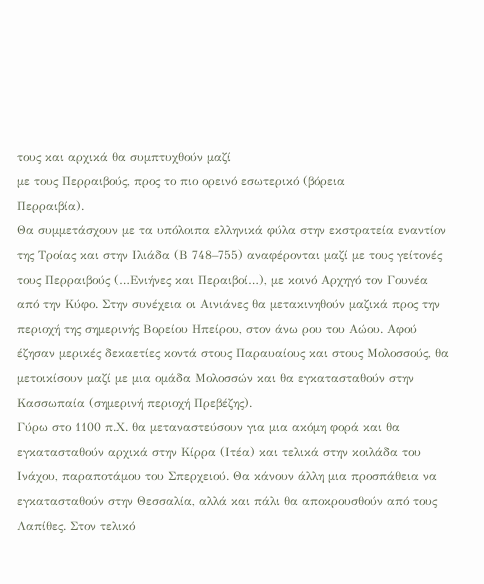τους και αρχικά θα συμπτυχθούν μαζί
με τους Περραιβούς, προς το πιο ορεινό εσωτερικό (βόρεια
Περραιβία).
Θα συμμετάσχουν με τα υπόλοιπα ελληνικά φύλα στην εκστρατεία εναντίον της Τροίας και στην Ιλιάδα (Β 748–755) αναφέρονται μαζί με τους γείτονές τους Περραιβούς (…Ενιήνες και Περαιβοί…), με κοινό Αρχηγό τον Γουνέα από την Κύφο. Στην συνέχεια οι Αινιάνες θα μετακινηθούν μαζικά προς την περιοχή της σημερινής Βορείου Ηπείρου, στον άνω ρου του Αώου. Αφού έζησαν μερικές δεκαετίες κοντά στους Παραυαίους και στους Μολοσσούς, θα μετοικίσουν μαζί με μια ομάδα Μολοσσών και θα εγκατασταθούν στην Κασσωπαία (σημερινή περιοχή Πρεβέζης).
Γύρω στο 1100 π.Χ. θα μεταναστεύσουν για μια ακόμη φορά και θα εγκατασταθούν αρχικά στην Κίρρα (Ιτέα) και τελικά στην κοιλάδα του Ινάχου, παραποτάμου του Σπερχειού. Θα κάνουν άλλη μια προσπάθεια να εγκατασταθούν στην Θεσσαλία, αλλά και πάλι θα αποκρουσθούν από τους Λαπίθες. Στον τελικό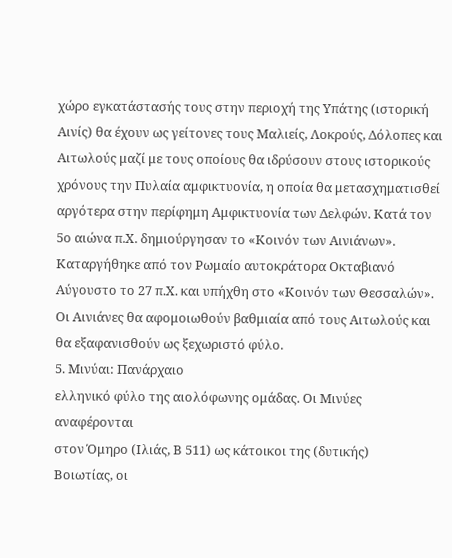χώρο εγκατάστασής τους στην περιοχή της Υπάτης (ιστορική Αινίς) θα έχουν ως γείτονες τους Μαλιείς, Λοκρούς, Δόλοπες και Αιτωλούς μαζί με τους οποίους θα ιδρύσουν στους ιστορικούς χρόνους την Πυλαία αμφικτυονία, η οποία θα μετασχηματισθεί αργότερα στην περίφημη Αμφικτυονία των Δελφών. Κατά τον 5ο αιώνα π.Χ. δημιούργησαν το «Κοινόν των Αινιάνων». Καταργήθηκε από τον Ρωμαίο αυτοκράτορα Οκταβιανό Αύγουστο το 27 π.Χ. και υπήχθη στο «Κοινόν των Θεσσαλών». Οι Αινιάνες θα αφομοιωθούν βαθμιαία από τους Αιτωλούς και θα εξαφανισθούν ως ξεχωριστό φύλο.
5. Μινύαι: Πανάρχαιο
ελληνικό φύλο της αιολόφωνης ομάδας. Οι Μινύες αναφέρονται
στον Όμηρο (Ιλιάς, Β 511) ως κάτοικοι της (δυτικής)
Βοιωτίας, οι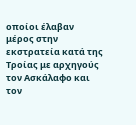οποίοι έλαβαν μέρος στην εκστρατεία κατά της Τροίας με αρχηγούς
τον Ασκάλαφο και τον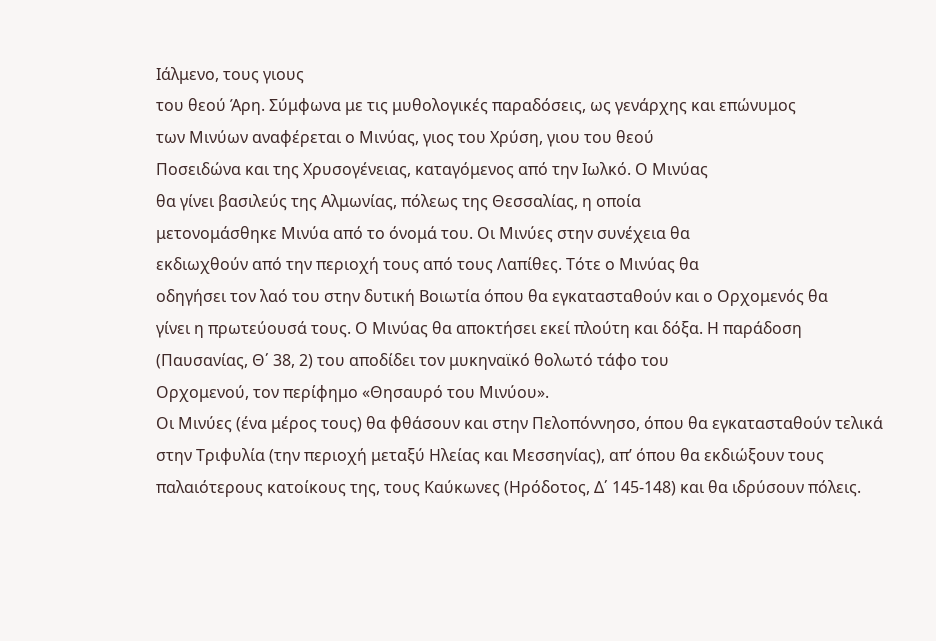Ιάλμενο, τους γιους
του θεού Άρη. Σύμφωνα με τις μυθολογικές παραδόσεις, ως γενάρχης και επώνυμος
των Μινύων αναφέρεται ο Μινύας, γιος του Χρύση, γιου του θεού
Ποσειδώνα και της Χρυσογένειας, καταγόμενος από την Ιωλκό. Ο Μινύας
θα γίνει βασιλεύς της Αλμωνίας, πόλεως της Θεσσαλίας, η οποία
μετονομάσθηκε Μινύα από το όνομά του. Οι Μινύες στην συνέχεια θα
εκδιωχθούν από την περιοχή τους από τους Λαπίθες. Τότε ο Μινύας θα
οδηγήσει τον λαό του στην δυτική Βοιωτία όπου θα εγκατασταθούν και ο Ορχομενός θα
γίνει η πρωτεύουσά τους. Ο Μινύας θα αποκτήσει εκεί πλούτη και δόξα. Η παράδοση
(Παυσανίας, Θ΄ 38, 2) του αποδίδει τον μυκηναϊκό θολωτό τάφο του
Ορχομενού, τον περίφημο «Θησαυρό του Μινύου».
Οι Μινύες (ένα μέρος τους) θα φθάσουν και στην Πελοπόννησο, όπου θα εγκατασταθούν τελικά στην Τριφυλία (την περιοχή μεταξύ Ηλείας και Μεσσηνίας), απ’ όπου θα εκδιώξουν τους παλαιότερους κατοίκους της, τους Καύκωνες (Ηρόδοτος, Δ΄ 145-148) και θα ιδρύσουν πόλεις.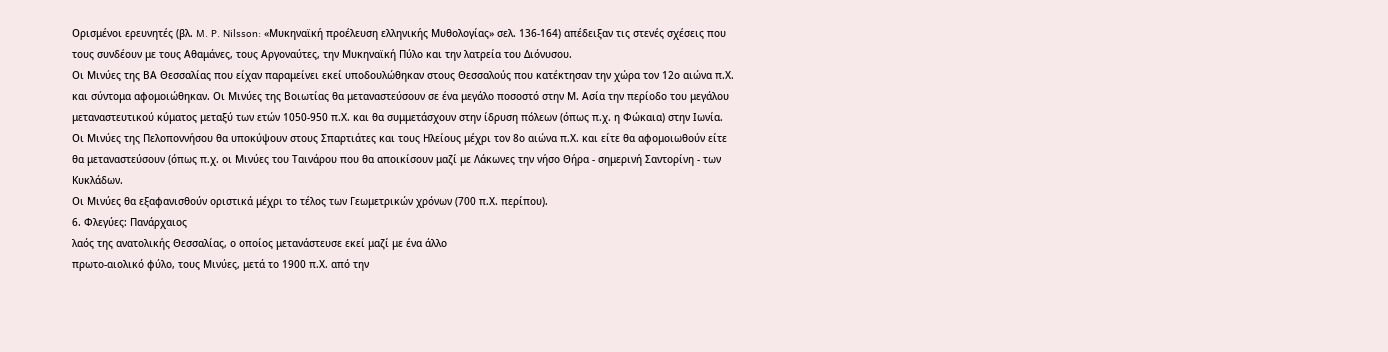Ορισμένοι ερευνητές (βλ. M. P. Nilsson: «Μυκηναϊκή προέλευση ελληνικής Μυθολογίας» σελ. 136-164) απέδειξαν τις στενές σχέσεις που τους συνδέουν με τους Αθαμάνες, τους Αργοναύτες, την Μυκηναϊκή Πύλο και την λατρεία του Διόνυσου.
Οι Μινύες της ΒΑ Θεσσαλίας που είχαν παραμείνει εκεί υποδουλώθηκαν στους Θεσσαλούς που κατέκτησαν την χώρα τον 12ο αιώνα π.Χ. και σύντομα αφομοιώθηκαν. Οι Μινύες της Βοιωτίας θα μεταναστεύσουν σε ένα μεγάλο ποσοστό στην Μ. Ασία την περίοδο του μεγάλου μεταναστευτικού κύματος μεταξύ των ετών 1050-950 π.Χ. και θα συμμετάσχουν στην ίδρυση πόλεων (όπως π.χ. η Φώκαια) στην Ιωνία.
Οι Μινύες της Πελοποννήσου θα υποκύψουν στους Σπαρτιάτες και τους Ηλείους μέχρι τον 8ο αιώνα π.Χ. και είτε θα αφομοιωθούν είτε θα μεταναστεύσουν (όπως π.χ. οι Μινύες του Ταινάρου που θα αποικίσουν μαζί με Λάκωνες την νήσο Θήρα - σημερινή Σαντορίνη - των Κυκλάδων.
Οι Μινύες θα εξαφανισθούν οριστικά μέχρι το τέλος των Γεωμετρικών χρόνων (700 π.Χ. περίπου).
6. Φλεγύες: Πανάρχαιος
λαός της ανατολικής Θεσσαλίας, ο οποίος μετανάστευσε εκεί μαζί με ένα άλλο
πρωτο-αιολικό φύλο, τους Μινύες, μετά το 1900 π.Χ. από την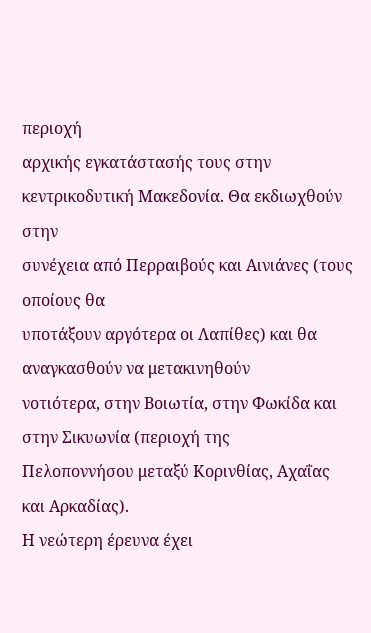περιοχή
αρχικής εγκατάστασής τους στην κεντρικοδυτική Μακεδονία. Θα εκδιωχθούν στην
συνέχεια από Περραιβούς και Αινιάνες (τους οποίους θα
υποτάξουν αργότερα οι Λαπίθες) και θα αναγκασθούν να μετακινηθούν
νοτιότερα, στην Βοιωτία, στην Φωκίδα και στην Σικυωνία (περιοχή της
Πελοποννήσου μεταξύ Κορινθίας, Αχαΐας και Αρκαδίας).
Η νεώτερη έρευνα έχει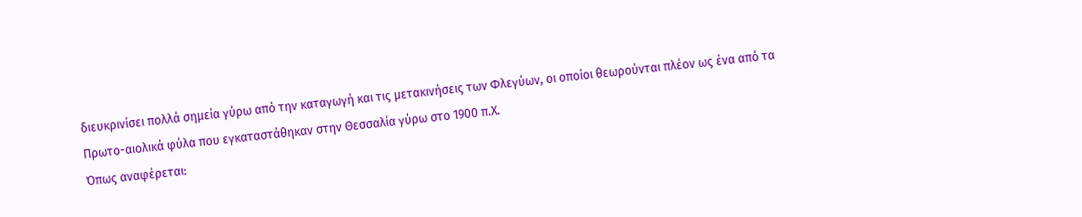διευκρινίσει πολλά σημεία γύρω από την καταγωγή και τις μετακινήσεις των Φλεγύων, οι οποίοι θεωρούνται πλέον ως ένα από τα Πρωτο-αιολικά φύλα που εγκαταστάθηκαν στην Θεσσαλία γύρω στο 1900 π.Χ.
Όπως αναφέρεται: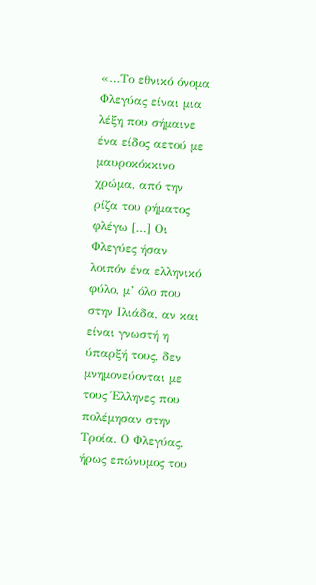«…Το εθνικό όνομα Φλεγύας είναι μια λέξη που σήμαινε ένα είδος αετού με μαυροκόκκινο χρώμα, από την ρίζα του ρήματος φλέγω […] Οι Φλεγύες ήσαν λοιπόν ένα ελληνικό φύλο, μ’ όλο που στην Ιλιάδα, αν και είναι γνωστή η ύπαρξή τους, δεν μνημονεύονται με τους Έλληνες που πολέμησαν στην Τροία. Ο Φλεγύας, ήρως επώνυμος του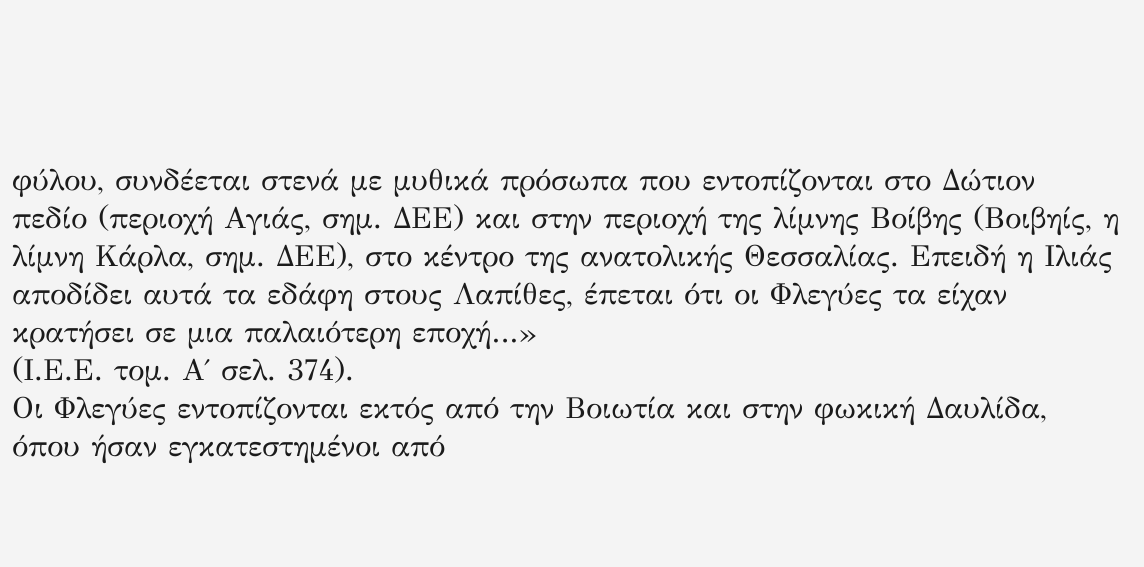φύλου, συνδέεται στενά με μυθικά πρόσωπα που εντοπίζονται στο Δώτιον πεδίο (περιοχή Αγιάς, σημ. ΔΕΕ) και στην περιοχή της λίμνης Βοίβης (Βοιβηίς, η λίμνη Κάρλα, σημ. ΔΕΕ), στο κέντρο της ανατολικής Θεσσαλίας. Επειδή η Ιλιάς αποδίδει αυτά τα εδάφη στους Λαπίθες, έπεται ότι οι Φλεγύες τα είχαν κρατήσει σε μια παλαιότερη εποχή…»
(Ι.Ε.Ε. τομ. Α΄ σελ. 374).
Οι Φλεγύες εντοπίζονται εκτός από την Βοιωτία και στην φωκική Δαυλίδα, όπου ήσαν εγκατεστημένοι από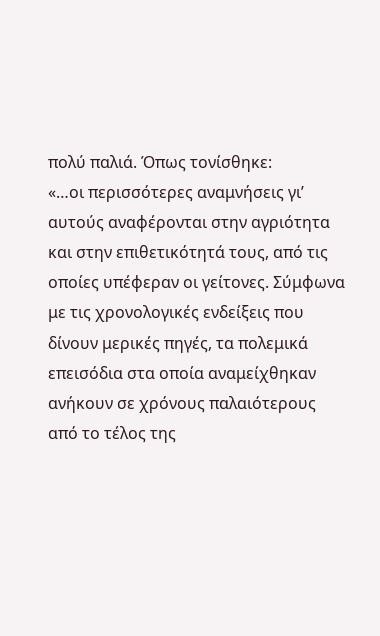πολύ παλιά. Όπως τονίσθηκε:
«…οι περισσότερες αναμνήσεις γι’ αυτούς αναφέρονται στην αγριότητα και στην επιθετικότητά τους, από τις οποίες υπέφεραν οι γείτονες. Σύμφωνα με τις χρονολογικές ενδείξεις που δίνουν μερικές πηγές, τα πολεμικά επεισόδια στα οποία αναμείχθηκαν ανήκουν σε χρόνους παλαιότερους από το τέλος της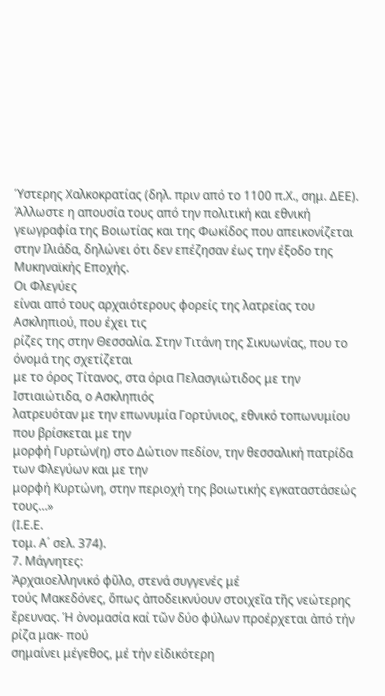Ύστερης Χαλκοκρατίας (δηλ. πριν από το 1100 π.Χ., σημ. ΔΕΕ). Άλλωστε η απουσία τους από την πολιτική και εθνική γεωγραφία της Βοιωτίας και της Φωκίδος που απεικονίζεται στην Ιλιάδα, δηλώνει ότι δεν επέζησαν έως την έξοδο της Μυκηναϊκής Εποχής.
Οι Φλεγύες
είναι από τους αρχαιότερους φορείς της λατρείας του Ασκληπιού, που έχει τις
ρίζες της στην Θεσσαλία. Στην Τιτάνη της Σικυωνίας, που το όνομά της σχετίζεται
με το όρος Τίτανος, στα όρια Πελασγιώτιδος με την Ιστιαιώτιδα, ο Ασκληπιός
λατρευόταν με την επωνυμία Γορτύνιος, εθνικό τοπωνυμίου που βρίσκεται με την
μορφή Γυρτών(η) στο Δώτιον πεδίον, την θεσσαλική πατρίδα των Φλεγύων και με την
μορφή Κυρτώνη, στην περιοχή της βοιωτικής εγκαταστάσεώς τους…»
(Ι.Ε.Ε.
τομ. Α΄ σελ. 374).
7. Μάγνητες:
Ἀρχαιοελληνικό φῦλο, στενά συγγενές μέ
τούς Μακεδόνες, ὅπως ἀποδεικνύουν στοιχεῖα τῆς νεώτερης ἔρευνας. Ἡ ὀνομασία καί τῶν δύο φύλων προέρχεται ἀπό τήν ρίζα μακ- πού
σημαίνει μέγεθος, μέ τήν εἰδικότερη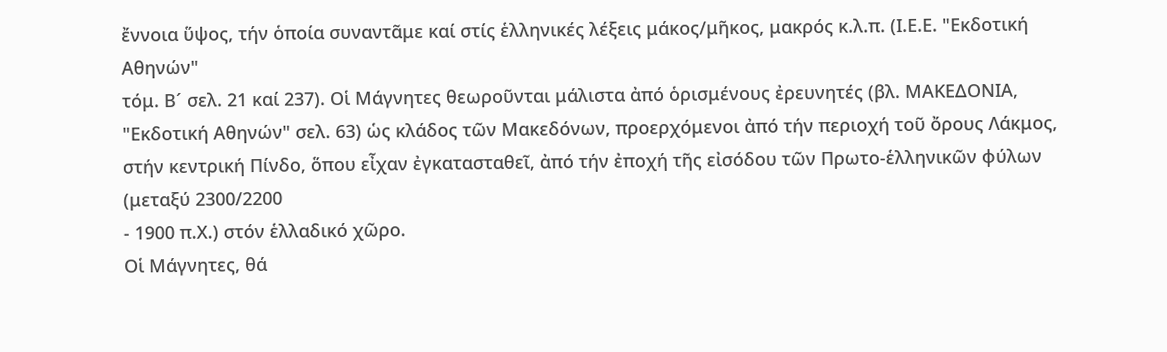ἔννοια ὕψος, τήν ὁποία συναντᾶμε καί στίς ἑλληνικές λέξεις μάκος/μῆκος, μακρός κ.λ.π. (Ι.Ε.Ε. "Εκδοτική Αθηνών"
τόμ. Β´ σελ. 21 καί 237). Οἱ Μάγνητες θεωροῦνται μάλιστα ἀπό ὁρισμένους ἐρευνητές (βλ. ΜΑΚΕΔΟΝΙΑ,
"Εκδοτική Αθηνών" σελ. 63) ὡς κλάδος τῶν Μακεδόνων, προερχόμενοι ἀπό τήν περιοχή τοῦ ὄρους Λάκμος, στήν κεντρική Πίνδο, ὅπου εἶχαν ἐγκατασταθεῖ, ἀπό τήν ἐποχή τῆς εἰσόδου τῶν Πρωτο-ἑλληνικῶν φύλων (μεταξύ 2300/2200
- 1900 π.Χ.) στόν ἑλλαδικό χῶρο.
Οἱ Μάγνητες, θά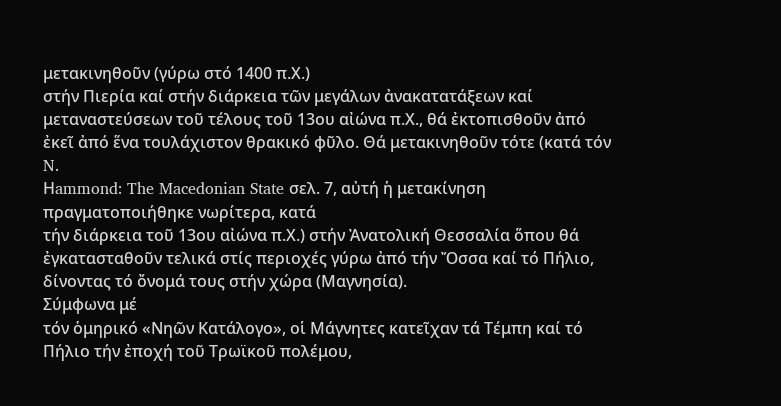μετακινηθοῦν (γύρω στό 1400 π.Χ.)
στήν Πιερία καί στήν διάρκεια τῶν μεγάλων ἀνακατατάξεων καί μεταναστεύσεων τοῦ τέλους τοῦ 13ου αἰώνα π.Χ., θά ἐκτοπισθοῦν ἀπό ἐκεῖ ἀπό ἕνα τουλάχιστον θρακικό φῦλο. Θά μετακινηθοῦν τότε (κατά τόν N.
Ηammond: The Macedonian State σελ. 7, αὐτή ἡ μετακίνηση πραγματοποιήθηκε νωρίτερα, κατά
τήν διάρκεια τοῦ 13ου αἰώνα π.Χ.) στήν Ἀνατολική Θεσσαλία ὅπου θά ἐγκατασταθοῦν τελικά στίς περιοχές γύρω ἀπό τήν Ὄσσα καί τό Πήλιο,
δίνοντας τό ὄνομά τους στήν χώρα (Μαγνησία).
Σύμφωνα μέ
τόν ὁμηρικό «Νηῶν Κατάλογο», οἱ Μάγνητες κατεῖχαν τά Τέμπη καί τό Πήλιο τήν ἐποχή τοῦ Τρωϊκοῦ πολέμου,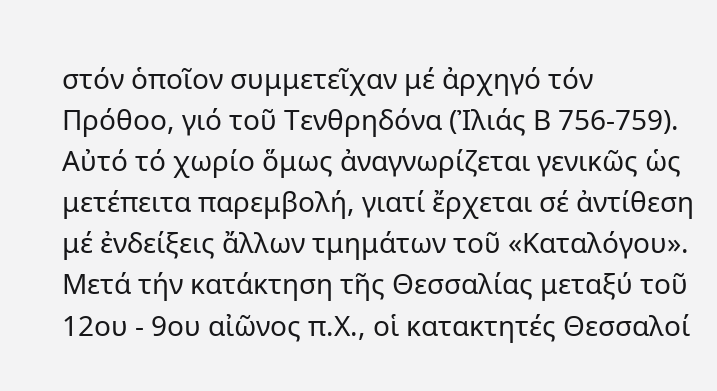στόν ὁποῖον συμμετεῖχαν μέ ἀρχηγό τόν Πρόθοο, γιό τοῦ Τενθρηδόνα (Ἰλιάς Β 756-759). Αὐτό τό χωρίο ὅμως ἀναγνωρίζεται γενικῶς ὡς μετέπειτα παρεμβολή, γιατί ἔρχεται σέ ἀντίθεση μέ ἐνδείξεις ἄλλων τμημάτων τοῦ «Καταλόγου». Μετά τήν κατάκτηση τῆς Θεσσαλίας μεταξύ τοῦ 12ου - 9ου αἰῶνος π.Χ., οἱ κατακτητές Θεσσαλοί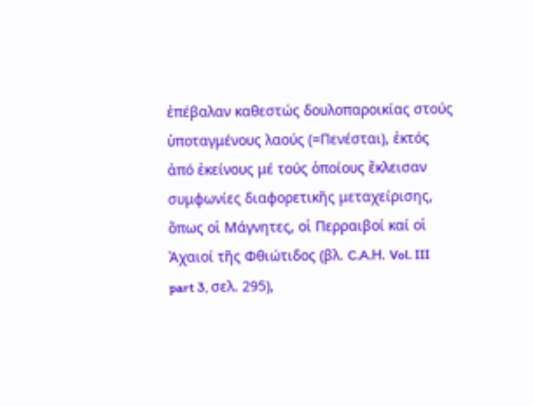ἐπέβαλαν καθεστώς δουλοπαροικίας στούς ὑποταγμένους λαούς (=Πενέσται), ἐκτός ἀπό ἐκείνους μέ τούς ὁποίους ἔκλεισαν συμφωνίες διαφορετικῆς μεταχείρισης, ὅπως οἱ Μάγνητες, οἱ Περραιβοί καί οἱ Ἀχαιοί τῆς Φθιώτιδος (βλ. C.A.Η. Vol. III part 3, σελ. 295),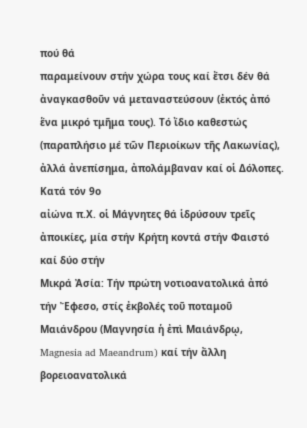πού θά
παραμείνουν στήν χώρα τους καί ἔτσι δέν θά ἀναγκασθοῦν νά μεταναστεύσουν (ἐκτός ἀπό ἕνα μικρό τμῆμα τους). Τό ἴδιο καθεστώς (παραπλήσιο μέ τῶν Περιοίκων τῆς Λακωνίας), ἀλλά ἀνεπίσημα, ἀπολάμβαναν καί οἱ Δόλοπες.
Κατά τόν 9ο
αἰώνα π.Χ. οἱ Μάγνητες θά ἱδρύσουν τρεῖς ἀποικίες, μία στήν Κρήτη κοντά στήν Φαιστό καί δύο στήν
Μικρά Ἀσία: Τήν πρώτη νοτιοανατολικά ἀπό τήν Ἔφεσο, στίς ἐκβολές τοῦ ποταμοῦ Μαιάνδρου (Μαγνησία ἡ ἐπὶ Μαιάνδρῳ, Magnesia ad Maeandrum) καί τήν ἄλλη βορειοανατολικά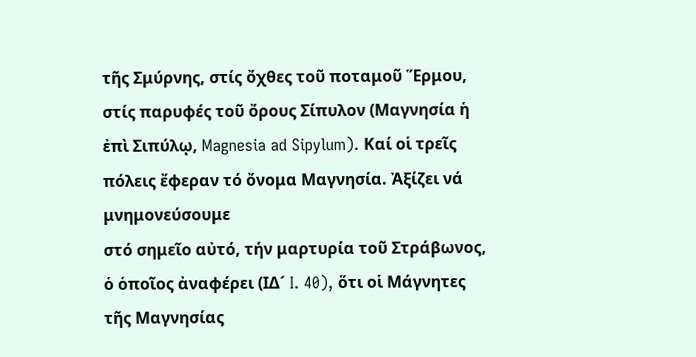τῆς Σμύρνης, στίς ὄχθες τοῦ ποταμοῦ Ἕρμου, στίς παρυφές τοῦ ὄρους Σίπυλον (Μαγνησία ἡ ἐπὶ Σιπύλῳ, Magnesia ad Sipylum). Καί οἱ τρεῖς πόλεις ἔφεραν τό ὄνομα Μαγνησία. Ἀξίζει νά μνημονεύσουμε
στό σημεῖο αὐτό, τήν μαρτυρία τοῦ Στράβωνος, ὁ ὁποῖος ἀναφέρει (ΙΔ´ I. 40), ὅτι οἱ Μάγνητες τῆς Μαγνησίας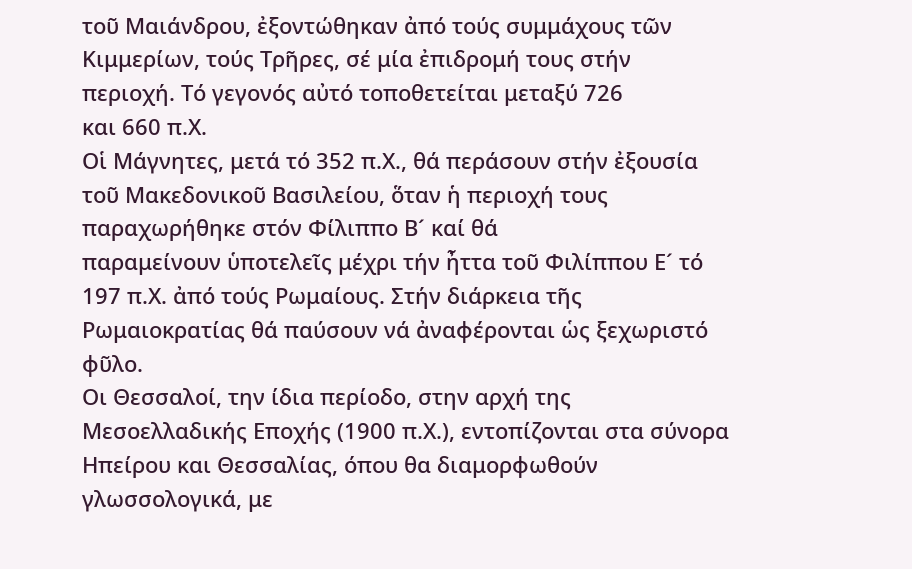τοῦ Μαιάνδρου, ἐξοντώθηκαν ἀπό τούς συμμάχους τῶν Κιμμερίων, τούς Τρῆρες, σέ μία ἐπιδρομή τους στήν
περιοχή. Τό γεγονός αὐτό τοποθετείται μεταξύ 726
και 660 π.Χ.
Οἱ Μάγνητες, μετά τό 352 π.Χ., θά περάσουν στήν ἐξουσία τοῦ Μακεδονικοῦ Βασιλείου, ὅταν ἡ περιοχή τους παραχωρήθηκε στόν Φίλιππο Β´ καί θά
παραμείνουν ὑποτελεῖς μέχρι τήν ἦττα τοῦ Φιλίππου Ε´ τό 197 π.Χ. ἀπό τούς Ρωμαίους. Στήν διάρκεια τῆς Ρωμαιοκρατίας θά παύσουν νά ἀναφέρονται ὡς ξεχωριστό φῦλο.
Οι Θεσσαλοί, την ίδια περίοδο, στην αρχή της Μεσοελλαδικής Εποχής (1900 π.Χ.), εντοπίζονται στα σύνορα Ηπείρου και Θεσσαλίας, όπου θα διαμορφωθούν γλωσσολογικά, με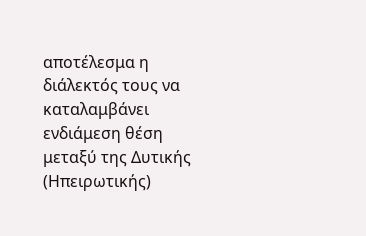αποτέλεσμα η διάλεκτός τους να καταλαμβάνει ενδιάμεση θέση μεταξύ της Δυτικής (Ηπειρωτικής)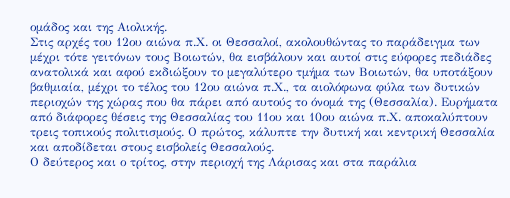ομάδος και της Αιολικής.
Στις αρχές του 12ου αιώνα π.Χ. οι Θεσσαλοί, ακολουθώντας το παράδειγμα των μέχρι τότε γειτόνων τους Βοιωτών, θα εισβάλουν και αυτοί στις εύφορες πεδιάδες ανατολικά και αφού εκδιώξουν το μεγαλύτερο τμήμα των Βοιωτών, θα υποτάξουν βαθμιαία, μέχρι το τέλος του 12ου αιώνα π.Χ., τα αιολόφωνα φύλα των δυτικών περιοχών της χώρας που θα πάρει από αυτούς το όνομά της (Θεσσαλία). Ευρήματα από διάφορες θέσεις της Θεσσαλίας του 11ου και 10ου αιώνα π.Χ. αποκαλύπτουν τρεις τοπικούς πολιτισμούς. Ο πρώτος, κάλυπτε την δυτική και κεντρική Θεσσαλία και αποδίδεται στους εισβολείς Θεσσαλούς.
Ο δεύτερος και ο τρίτος, στην περιοχή της Λάρισας και στα παράλια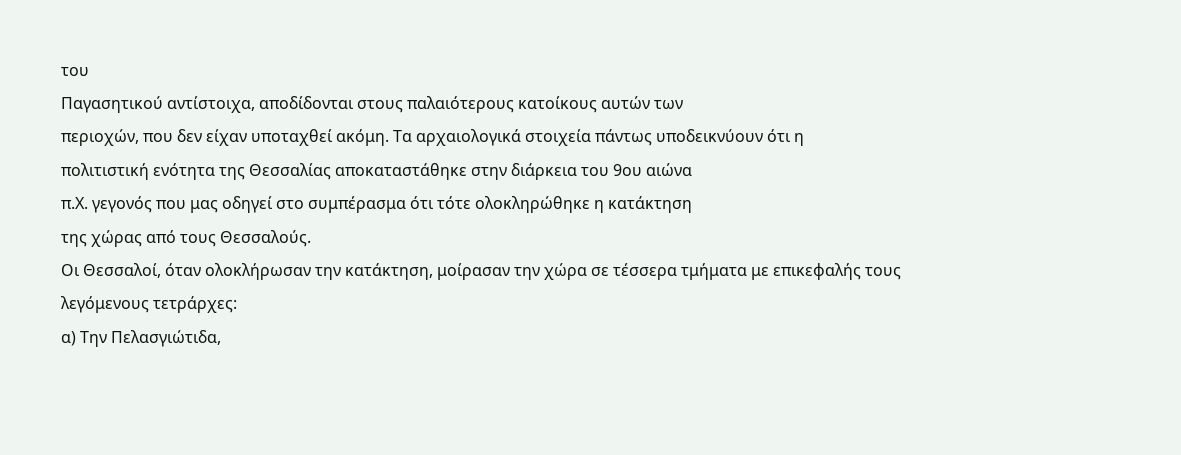του
Παγασητικού αντίστοιχα, αποδίδονται στους παλαιότερους κατοίκους αυτών των
περιοχών, που δεν είχαν υποταχθεί ακόμη. Τα αρχαιολογικά στοιχεία πάντως υποδεικνύουν ότι η
πολιτιστική ενότητα της Θεσσαλίας αποκαταστάθηκε στην διάρκεια του 9ου αιώνα
π.Χ. γεγονός που μας οδηγεί στο συμπέρασμα ότι τότε ολοκληρώθηκε η κατάκτηση
της χώρας από τους Θεσσαλούς.
Οι Θεσσαλοί, όταν ολοκλήρωσαν την κατάκτηση, μοίρασαν την χώρα σε τέσσερα τμήματα με επικεφαλής τους λεγόμενους τετράρχες:
α) Την Πελασγιώτιδα,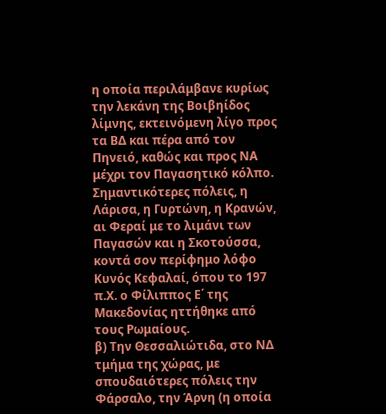η οποία περιλάμβανε κυρίως την λεκάνη της Βοιβηίδος λίμνης, εκτεινόμενη λίγο προς τα ΒΔ και πέρα από τον Πηνειό, καθώς και προς ΝΑ μέχρι τον Παγασητικό κόλπο. Σημαντικότερες πόλεις, η Λάρισα, η Γυρτώνη, η Κρανών, αι Φεραί με το λιμάνι των Παγασών και η Σκοτούσσα, κοντά σον περίφημο λόφο Κυνός Κεφαλαί, όπου το 197 π.Χ. ο Φίλιππος Ε΄ της Μακεδονίας ηττήθηκε από τους Ρωμαίους.
β) Την Θεσσαλιώτιδα, στο ΝΔ τμήμα της χώρας, με σπουδαιότερες πόλεις την Φάρσαλο, την Άρνη (η οποία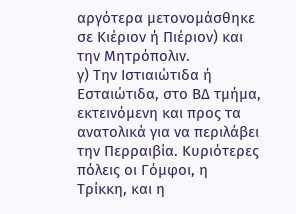αργότερα μετονομάσθηκε σε Κιέριον ή Πιέριον) και την Μητρόπολιν.
γ) Την Ιστιαιώτιδα ή Εσταιώτιδα, στο ΒΔ τμήμα, εκτεινόμενη και προς τα ανατολικά για να περιλάβει την Περραιβία. Κυριότερες πόλεις οι Γόμφοι, η Τρίκκη, και η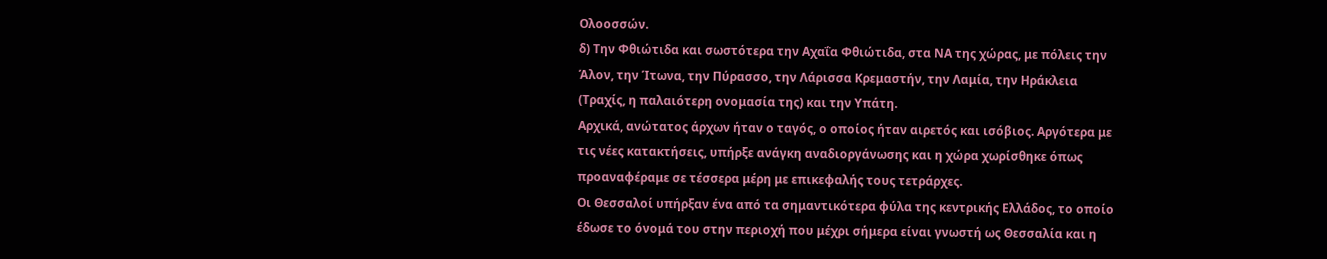Ολοοσσών.
δ) Την Φθιώτιδα και σωστότερα την Αχαΐα Φθιώτιδα, στα ΝΑ της χώρας, με πόλεις την Άλον, την Ίτωνα, την Πύρασσο, την Λάρισσα Κρεμαστήν, την Λαμία, την Ηράκλεια (Τραχίς, η παλαιότερη ονομασία της) και την Υπάτη.
Αρχικά, ανώτατος άρχων ήταν ο ταγός, ο οποίος ήταν αιρετός και ισόβιος. Αργότερα με τις νέες κατακτήσεις, υπήρξε ανάγκη αναδιοργάνωσης και η χώρα χωρίσθηκε όπως προαναφέραμε σε τέσσερα μέρη με επικεφαλής τους τετράρχες.
Οι Θεσσαλοί υπήρξαν ένα από τα σημαντικότερα φύλα της κεντρικής Ελλάδος, το οποίο έδωσε το όνομά του στην περιοχή που μέχρι σήμερα είναι γνωστή ως Θεσσαλία και η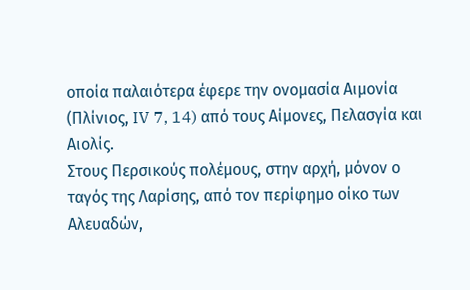οποία παλαιότερα έφερε την ονομασία Αιμονία (Πλίνιος, IV 7, 14) από τους Αίμονες, Πελασγία και Αιολίς.
Στους Περσικούς πολέμους, στην αρχή, μόνον ο ταγός της Λαρίσης, από τον περίφημο οίκο των Αλευαδών,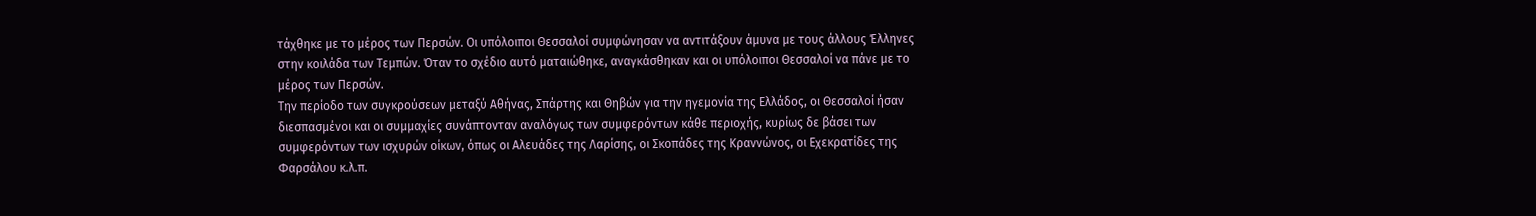τάχθηκε με το μέρος των Περσών. Οι υπόλοιποι Θεσσαλοί συμφώνησαν να αντιτάξουν άμυνα με τους άλλους Έλληνες στην κοιλάδα των Τεμπών. Όταν το σχέδιο αυτό ματαιώθηκε, αναγκάσθηκαν και οι υπόλοιποι Θεσσαλοί να πάνε με το μέρος των Περσών.
Την περίοδο των συγκρούσεων μεταξύ Αθήνας, Σπάρτης και Θηβών για την ηγεμονία της Ελλάδος, οι Θεσσαλοί ήσαν διεσπασμένοι και οι συμμαχίες συνάπτονταν αναλόγως των συμφερόντων κάθε περιοχής, κυρίως δε βάσει των συμφερόντων των ισχυρών οίκων, όπως οι Αλευάδες της Λαρίσης, οι Σκοπάδες της Κραννώνος, οι Εχεκρατίδες της Φαρσάλου κ.λ.π.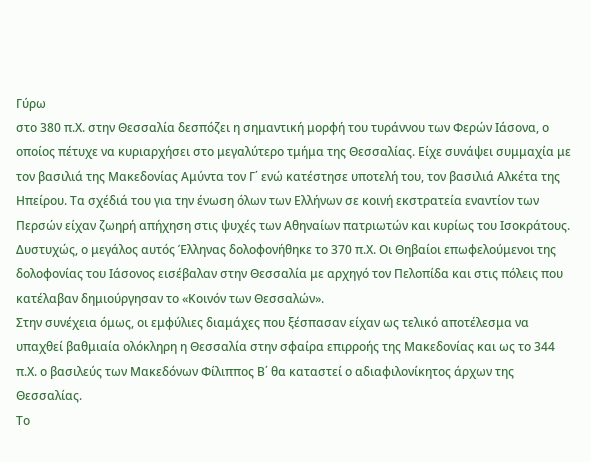Γύρω
στο 380 π.Χ. στην Θεσσαλία δεσπόζει η σημαντική μορφή του τυράννου των Φερών Ιάσονα, ο οποίος πέτυχε να κυριαρχήσει στο μεγαλύτερο τμήμα της Θεσσαλίας. Είχε συνάψει συμμαχία με τον βασιλιά της Μακεδονίας Αμύντα τον Γ΄ ενώ κατέστησε υποτελή του, τον βασιλιά Αλκέτα της Ηπείρου. Τα σχέδιά του για την ένωση όλων των Ελλήνων σε κοινή εκστρατεία εναντίον των Περσών είχαν ζωηρή απήχηση στις ψυχές των Αθηναίων πατριωτών και κυρίως του Ισοκράτους. Δυστυχώς, ο μεγάλος αυτός Έλληνας δολοφονήθηκε το 370 π.Χ. Οι Θηβαίοι επωφελούμενοι της δολοφονίας του Ιάσονος εισέβαλαν στην Θεσσαλία με αρχηγό τον Πελοπίδα και στις πόλεις που κατέλαβαν δημιούργησαν το «Κοινόν των Θεσσαλών».
Στην συνέχεια όμως, οι εμφύλιες διαμάχες που ξέσπασαν είχαν ως τελικό αποτέλεσμα να υπαχθεί βαθμιαία ολόκληρη η Θεσσαλία στην σφαίρα επιρροής της Μακεδονίας και ως το 344 π.Χ. ο βασιλεύς των Μακεδόνων Φίλιππος Β΄ θα καταστεί ο αδιαφιλονίκητος άρχων της Θεσσαλίας.
Το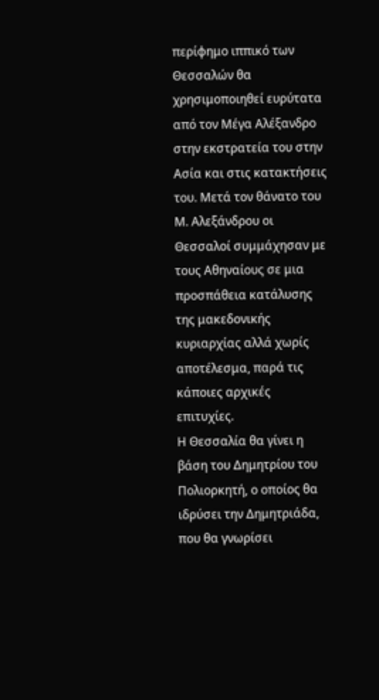περίφημο ιππικό των Θεσσαλών θα χρησιμοποιηθεί ευρύτατα από τον Μέγα Αλέξανδρο στην εκστρατεία του στην Ασία και στις κατακτήσεις του. Μετά τον θάνατο του Μ. Αλεξάνδρου οι Θεσσαλοί συμμάχησαν με τους Αθηναίους σε μια προσπάθεια κατάλυσης της μακεδονικής κυριαρχίας αλλά χωρίς αποτέλεσμα, παρά τις κάποιες αρχικές επιτυχίες.
Η Θεσσαλία θα γίνει η βάση του Δημητρίου του Πολιορκητή, ο οποίος θα ιδρύσει την Δημητριάδα, που θα γνωρίσει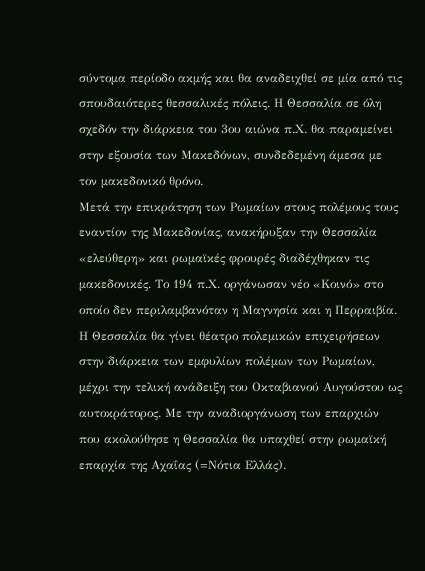σύντομα περίοδο ακμής και θα αναδειχθεί σε μία από τις σπουδαιότερες θεσσαλικές πόλεις. Η Θεσσαλία σε όλη σχεδόν την διάρκεια του 3ου αιώνα π.Χ. θα παραμείνει στην εξουσία των Μακεδόνων, συνδεδεμένη άμεσα με τον μακεδονικό θρόνο.
Μετά την επικράτηση των Ρωμαίων στους πολέμους τους εναντίον της Μακεδονίας, ανακήρυξαν την Θεσσαλία «ελεύθερη» και ρωμαϊκές φρουρές διαδέχθηκαν τις μακεδονικές. Το 194 π.Χ. οργάνωσαν νέο «Κοινό» στο οποίο δεν περιλαμβανόταν η Μαγνησία και η Περραιβία.
Η Θεσσαλία θα γίνει θέατρο πολεμικών επιχειρήσεων στην διάρκεια των εμφυλίων πολέμων των Ρωμαίων, μέχρι την τελική ανάδειξη του Οκταβιανού Αυγούστου ως αυτοκράτορος. Με την αναδιοργάνωση των επαρχιών που ακολούθησε η Θεσσαλία θα υπαχθεί στην ρωμαϊκή επαρχία της Αχαΐας (=Νότια Ελλάς).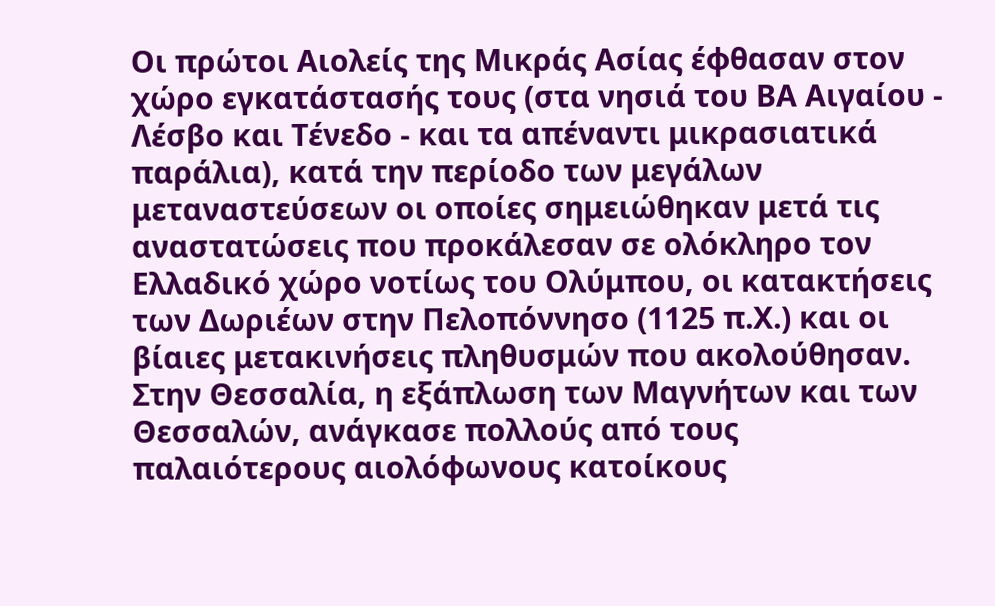Οι πρώτοι Αιολείς της Μικράς Ασίας έφθασαν στον χώρο εγκατάστασής τους (στα νησιά του ΒΑ Αιγαίου - Λέσβο και Τένεδο - και τα απέναντι μικρασιατικά παράλια), κατά την περίοδο των μεγάλων μεταναστεύσεων οι οποίες σημειώθηκαν μετά τις αναστατώσεις που προκάλεσαν σε ολόκληρο τον Ελλαδικό χώρο νοτίως του Ολύμπου, οι κατακτήσεις των Δωριέων στην Πελοπόννησο (1125 π.Χ.) και οι βίαιες μετακινήσεις πληθυσμών που ακολούθησαν.
Στην Θεσσαλία, η εξάπλωση των Μαγνήτων και των Θεσσαλών, ανάγκασε πολλούς από τους παλαιότερους αιολόφωνους κατοίκους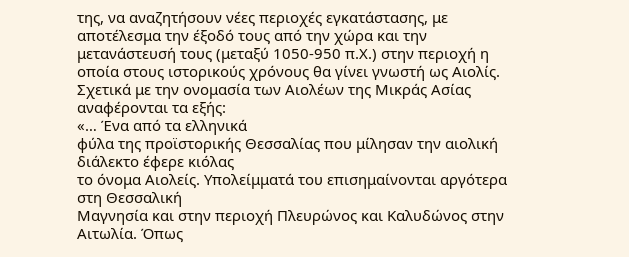της, να αναζητήσουν νέες περιοχές εγκατάστασης, με αποτέλεσμα την έξοδό τους από την χώρα και την μετανάστευσή τους (μεταξύ 1050-950 π.Χ.) στην περιοχή η οποία στους ιστορικούς χρόνους θα γίνει γνωστή ως Αιολίς.
Σχετικά με την ονομασία των Αιολέων της Μικράς Ασίας αναφέρονται τα εξής:
«… Ένα από τα ελληνικά
φύλα της προϊστορικής Θεσσαλίας που μίλησαν την αιολική διάλεκτο έφερε κιόλας
το όνομα Αιολείς. Υπολείμματά του επισημαίνονται αργότερα στη Θεσσαλική
Μαγνησία και στην περιοχή Πλευρώνος και Καλυδώνος στην Αιτωλία. Όπως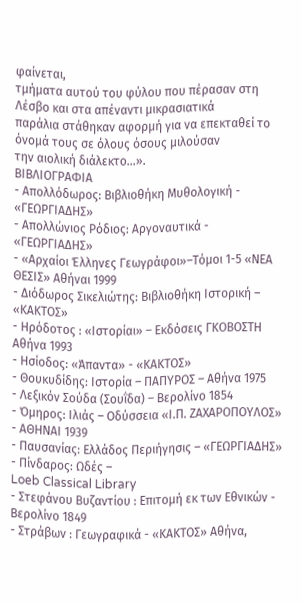φαίνεται,
τμήματα αυτού του φύλου που πέρασαν στη Λέσβο και στα απέναντι μικρασιατικά
παράλια στάθηκαν αφορμή για να επεκταθεί το όνομά τους σε όλους όσους μιλούσαν
την αιολική διάλεκτο…».
ΒΙΒΛΙΟΓΡΑΦΙΑ
- Απολλόδωρος: Βιβλιοθήκη Μυθολογική - «ΓΕΩΡΓΙΑΔΗΣ»
- Απολλώνιος Ρόδιος: Αργοναυτικά - «ΓΕΩΡΓΙΑΔΗΣ»
- «Αρχαίοι Έλληνες Γεωγράφοι»–Τόμοι 1-5 «ΝΕΑ ΘΕΣΙΣ» Αθήναι 1999
- Διόδωρος Σικελιώτης: Βιβλιοθήκη Ιστορική – «ΚΑΚΤΟΣ»
- Ηρόδοτος : «Ιστορίαι» – Εκδόσεις ΓΚΟΒΟΣΤΗ Αθήνα 1993
- Ησίοδος: «Άπαντα» - «ΚΑΚΤΟΣ»
- Θουκυδίδης: Ιστορία – ΠΑΠΥΡΟΣ – Αθήνα 1975
- Λεξικόν Σούδα (Σουΐδα) – Βερολίνο 1854
- Όμηρος: Ιλιάς – Οδύσσεια «Ι.Π. ΖΑΧΑΡΟΠΟΥΛΟΣ» - ΑΘΗΝΑΙ 1939
- Παυσανίας: Ελλάδος Περιήγησις – «ΓΕΩΡΓΙΑΔΗΣ»
- Πίνδαρος: Ωδές –
Loeb Classical Library
- Στεφάνου Βυζαντίου : Επιτομή εκ των Εθνικών - Βερολίνο 1849
- Στράβων : Γεωγραφικά - «ΚΑΚΤΟΣ» Αθήνα,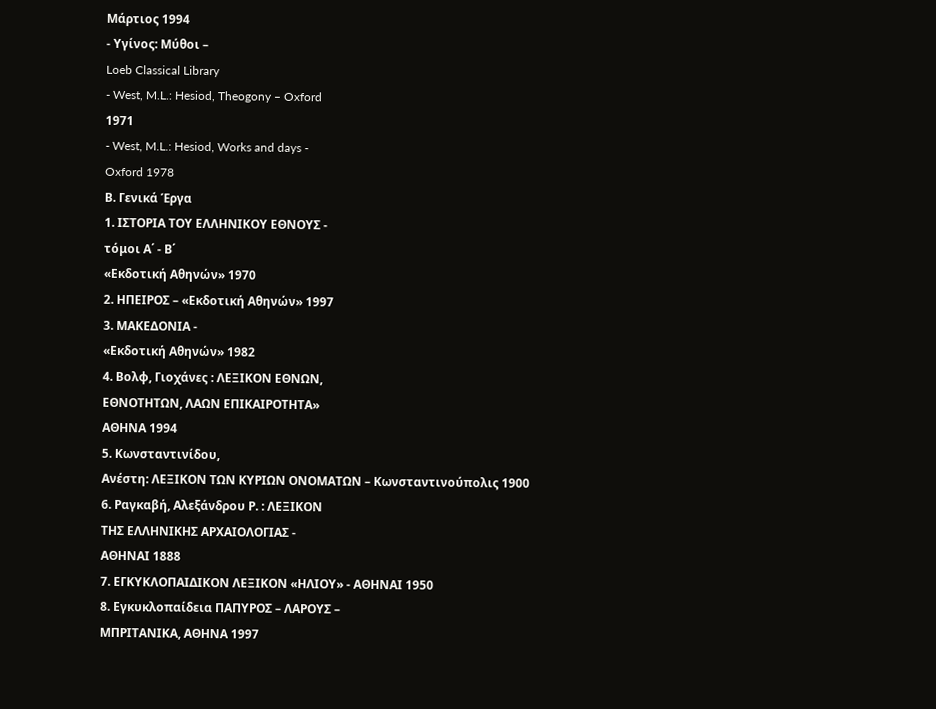Μάρτιος 1994
- Υγίνος: Μύθοι –
Loeb Classical Library
- West, M.L.: Hesiod, Theogony – Oxford
1971
- West, M.L.: Hesiod, Works and days -
Oxford 1978
Β. Γενικά Έργα
1. ΙΣΤΟΡΙΑ ΤΟΥ ΕΛΛΗΝΙΚΟΥ ΕΘΝΟΥΣ -
τόμοι Α΄ - Β΄
«Εκδοτική Αθηνών» 1970
2. ΗΠΕΙΡΟΣ – «Εκδοτική Αθηνών» 1997
3. ΜΑΚΕΔΟΝΙΑ -
«Εκδοτική Αθηνών» 1982
4. Βολφ, Γιοχάνες : ΛΕΞΙΚΟΝ ΕΘΝΩΝ,
ΕΘΝΟΤΗΤΩΝ, ΛΑΩΝ ΕΠΙΚΑΙΡΟΤΗΤΑ»
ΑΘΗΝΑ 1994
5. Κωνσταντινίδου,
Ανέστη: ΛΕΞΙΚΟΝ ΤΩΝ ΚΥΡΙΩΝ ΟΝΟΜΑΤΩΝ – Κωνσταντινούπολις 1900
6. Ραγκαβή, Αλεξάνδρου Ρ. : ΛΕΞΙΚΟΝ
ΤΗΣ ΕΛΛΗΝΙΚΗΣ ΑΡΧΑΙΟΛΟΓΙΑΣ -
ΑΘΗΝΑΙ 1888
7. ΕΓΚΥΚΛΟΠΑΙΔΙΚΟΝ ΛΕΞΙΚΟΝ «ΗΛΙΟΥ» - ΑΘΗΝΑΙ 1950
8. Εγκυκλοπαίδεια ΠΑΠΥΡΟΣ – ΛΑΡΟΥΣ –
ΜΠΡΙΤΑΝΙΚΑ, ΑΘΗΝΑ 1997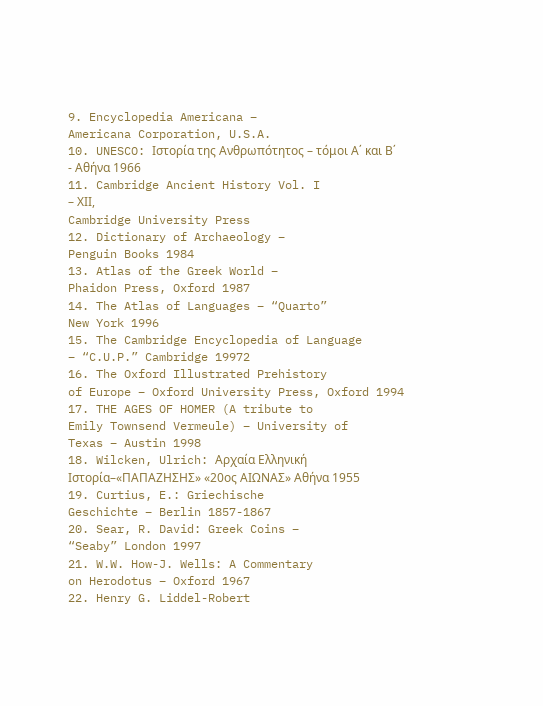9. Encyclopedia Americana –
Americana Corporation, U.S.A.
10. UNESCO: Ιστορία της Ανθρωπότητος – τόμοι Α΄ και Β΄ - Αθήνα 1966
11. Cambridge Ancient History Vol. I
– ΧIΙ,
Cambridge University Press
12. Dictionary of Archaeology –
Penguin Books 1984
13. Atlas of the Greek World –
Phaidon Press, Oxford 1987
14. The Atlas of Languages – “Quarto”
New York 1996
15. The Cambridge Encyclopedia of Language
– “C.U.P.” Cambridge 19972
16. The Oxford Illustrated Prehistory
of Europe – Oxford University Press, Oxford 1994
17. THE AGES OF HOMER (A tribute to
Emily Townsend Vermeule) – University of
Texas – Austin 1998
18. Wilcken, Ulrich: Αρχαία Ελληνική
Ιστορία–«ΠΑΠΑΖΗΣΗΣ» «20ος ΑΙΩΝΑΣ» Αθήνα 1955
19. Curtius, E.: Griechische
Geschichte – Berlin 1857-1867
20. Sear, R. David: Greek Coins –
“Seaby” London 1997
21. W.W. How-J. Wells: A Commentary
on Herodotus – Oxford 1967
22. Henry G. Liddel-Robert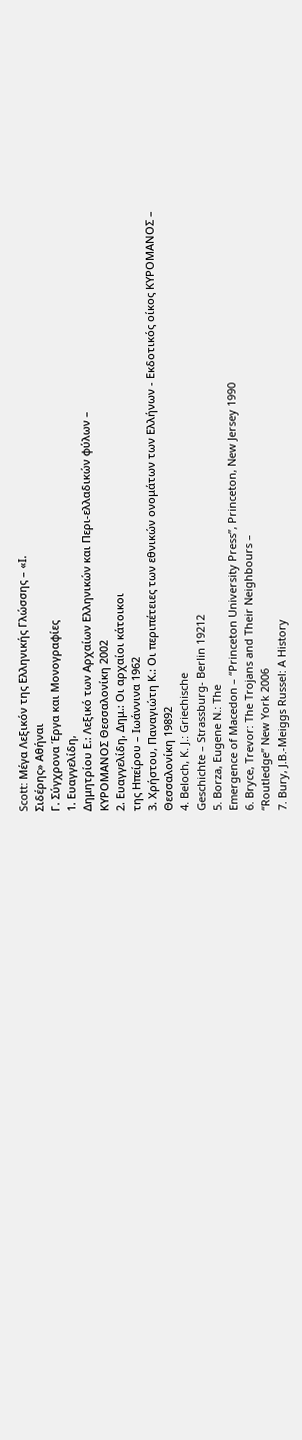Scott: Μέγα Λεξικόν της Ελληνικής Γλώσσης – «Ι.
Σιδέρης» Αθήναι
Γ. Σύγχρονα Έργα και Μονογραφίες
1. Ευαγγελίδη,
Δημητρίου Ε.: Λεξικό των Αρχαίων Ελληνικών και Περι-ελλαδικών φύλων –
ΚΥΡΟΜΑΝΟΣ Θεσσαλονίκη 2002
2. Ευαγγελίδη, Δημ.: Οι αρχαίοι κάτοικοι
της Ηπείρου – Ιωάννινα 1962
3. Χρήστου, Παναγιώτη Κ.: Οι περιπέτειες των εθνικών ονομάτων των Ελλήνων - Εκδοτικός οίκος ΚΥΡΟΜΑΝΟΣ –
Θεσσαλονίκη 19892
4. Beloch, K. J.: Griechische
Geschichte – Strassburg- Berlin 19212
5. Borza, Eugene N.: The
Emergence of Macedon – “Princeton University Press”, Princeton, New Jersey 1990
6. Bryce, Trevor: The Trojans and Their Neighbours –
“Routledge” New York 2006
7. Bury, J.B.-Meiggs Russel: A History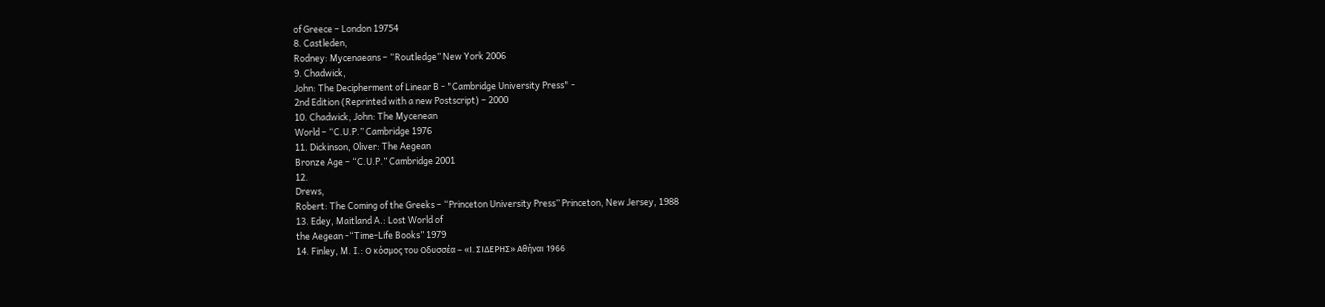of Greece – London 19754
8. Castleden,
Rodney: Mycenaeans – “Routledge” New York 2006
9. Chadwick,
John: The Decipherment of Linear B - "Cambridge University Press" -
2nd Edition (Reprinted with a new Postscript) – 2000
10. Chadwick, John: The Mycenean
World – “C.U.P.” Cambridge 1976
11. Dickinson, Oliver: The Aegean
Bronze Age – “C.U.P.” Cambridge 2001
12.
Drews,
Robert: The Coming of the Greeks – “Princeton University Press” Princeton, New Jersey, 1988
13. Edey, Maitland A.: Lost World of
the Aegean -“Time-Life Books” 1979
14. Finley, M. I.: Ο κόσμος του Οδυσσέα – «Ι. ΣΙΔΕΡΗΣ» Αθήναι 1966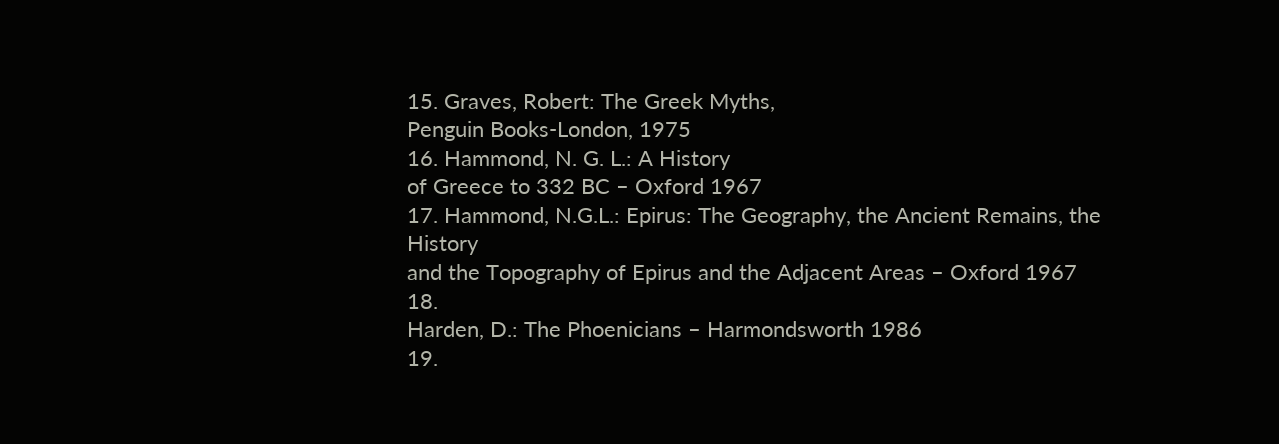15. Graves, Robert: The Greek Myths,
Penguin Books-London, 1975
16. Hammond, N. G. L.: A History
of Greece to 332 BC – Oxford 1967
17. Hammond, N.G.L.: Epirus: The Geography, the Ancient Remains, the History
and the Topography of Epirus and the Adjacent Areas – Oxford 1967
18.
Harden, D.: The Phoenicians – Harmondsworth 1986
19.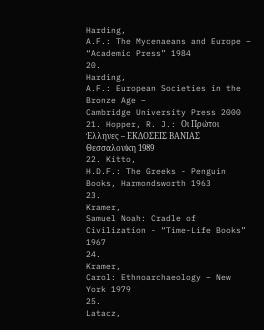Harding,
A.F.: The Mycenaeans and Europe – “Academic Press” 1984
20.
Harding,
A.F.: European Societies in the Bronze Age –
Cambridge University Press 2000
21. Hopper, R. J.: Οι Πρώτοι Έλληνες – ΕΚΔΟΣΕΙΣ ΒΑΝΙΑΣ
Θεσσαλονίκη 1989
22. Kitto,
H.D.F.: The Greeks - Penguin Books, Harmondsworth 1963
23.
Kramer,
Samuel Noah: Cradle of Civilization - “Time-Life Books” 1967
24.
Kramer,
Carol: Ethnoarchaeology – New York 1979
25.
Latacz,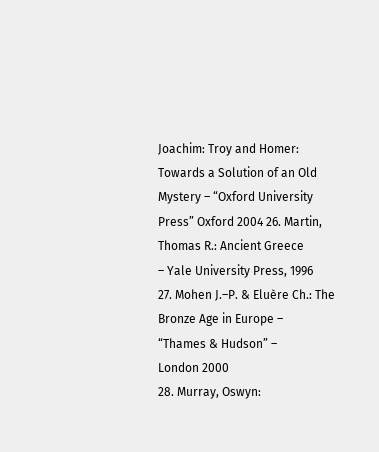Joachim: Troy and Homer: Towards a Solution of an Old Mystery – “Oxford University Press” Oxford 2004 26. Martin, Thomas R.: Ancient Greece
– Yale University Press, 1996
27. Mohen J.–P. & Eluère Ch.: The
Bronze Age in Europe –
“Thames & Hudson” –
London 2000
28. Murray, Oswyn: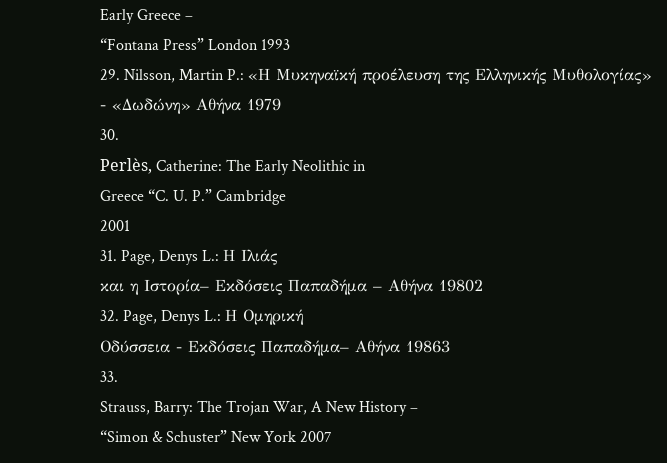Early Greece –
“Fontana Press” London 1993
29. Nilsson, Martin P.: «Η Μυκηναϊκή προέλευση της Ελληνικής Μυθολογίας»
- «Δωδώνη» Αθήνα 1979
30.
Perlès, Catherine: The Early Neolithic in
Greece “C. U. P.” Cambridge
2001
31. Page, Denys L.: Η Ιλιάς
και η Ιστορία– Εκδόσεις Παπαδήμα – Αθήνα 19802
32. Page, Denys L.: Η Ομηρική
Οδύσσεια - Εκδόσεις Παπαδήμα– Αθήνα 19863
33.
Strauss, Barry: The Trojan War, A New History –
“Simon & Schuster” New York 2007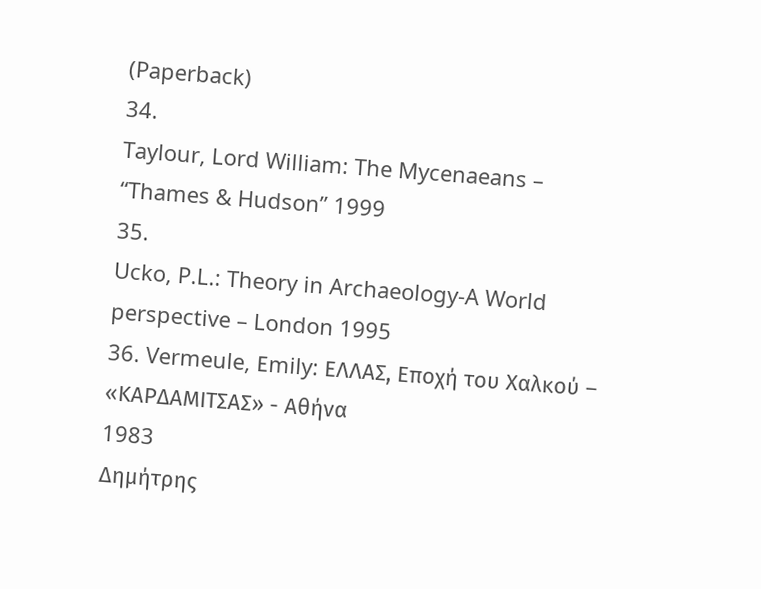(Paperback)
34.
Taylour, Lord William: The Mycenaeans –
“Thames & Hudson” 1999
35.
Ucko, P.L.: Theory in Archaeology-A World
perspective – London 1995
36. Vermeule, Εmily: ΕΛΛΑΣ, Εποχή του Χαλκού –
«ΚΑΡΔΑΜΙΤΣΑΣ» - Αθήνα
1983
Δημήτρης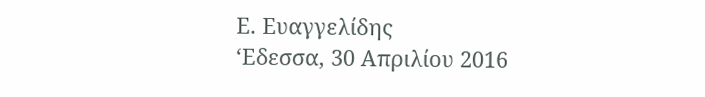Ε. Ευαγγελίδης
‘Εδεσσα, 30 Απριλίου 2016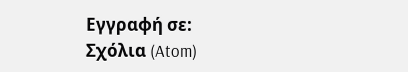Εγγραφή σε:
Σχόλια (Atom)